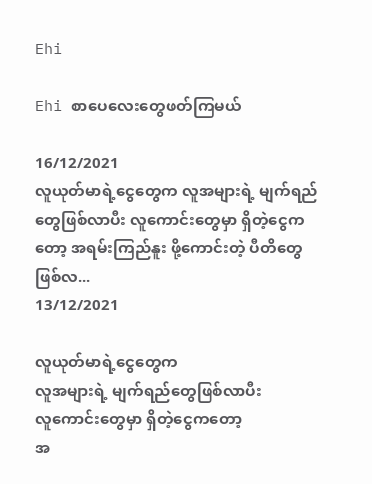Ehi

Ehi စာပေလေးတွေဖတ်ကြမယ်

16/12/2021
လူယုတ်မာရဲ့ငွေတွေက လူအများရဲ့ မျက်ရည်တွေဖြစ်လာပီး လူကောင်းတွေမှာ ရှိတဲ့ငွေကတော့ အရမ်းကြည်နူး ဖို့ကောင်းတဲ့ ပီတိတွေ ဖြစ်လ...
13/12/2021

လူယုတ်မာရဲ့ငွေတွေက
လူအများရဲ့ မျက်ရည်တွေဖြစ်လာပီး
လူကောင်းတွေမှာ ရှိတဲ့ငွေကတော့
အ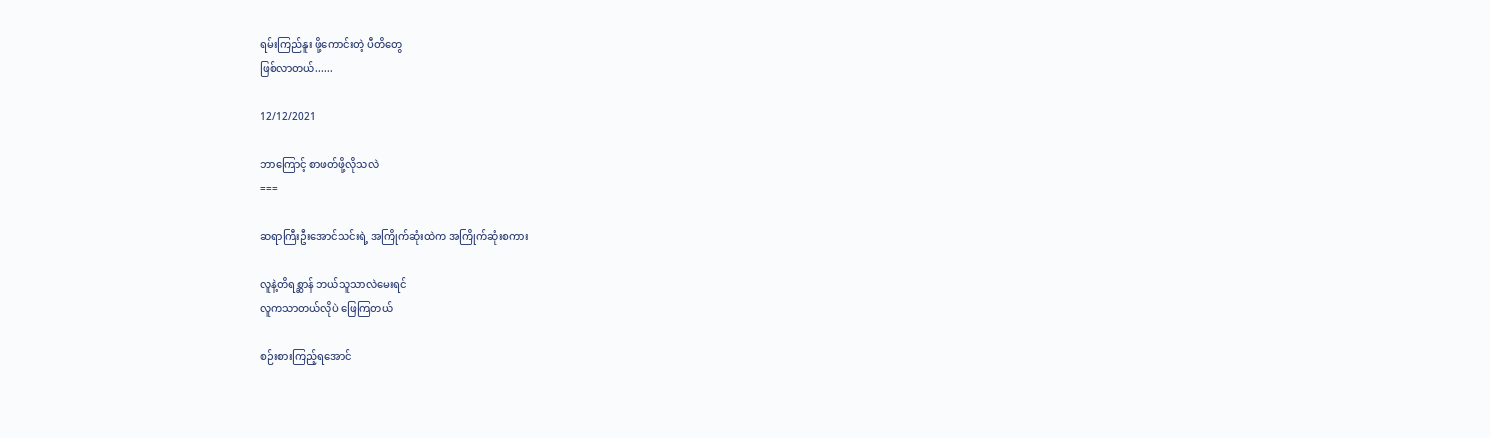ရမ်းကြည်နူး ဖို့ကောင်းတဲ့ ပီတိတွေ
ဖြစ်လာတယ်......

12/12/2021

ဘာကြောင့် စာဖတ်ဖို့လိုသလဲ
===

ဆရာကြီးဦးအောင်သင်းရဲ့ အကြိုက်ဆုံးထဲက အကြိုက်ဆုံးစကား

လူနဲ့တိရစ္ဆာန် ဘယ်သူသာလဲမေးရင်
လူကသာတယ်လိုပဲ ဖြေကြတယ်

စဉ်းစားကြည့်ရအောင်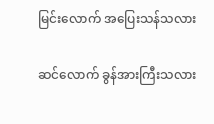မြင်းလောက် အပြေးသန်သလား

ဆင်လောက် ခွန်အားကြီးသလား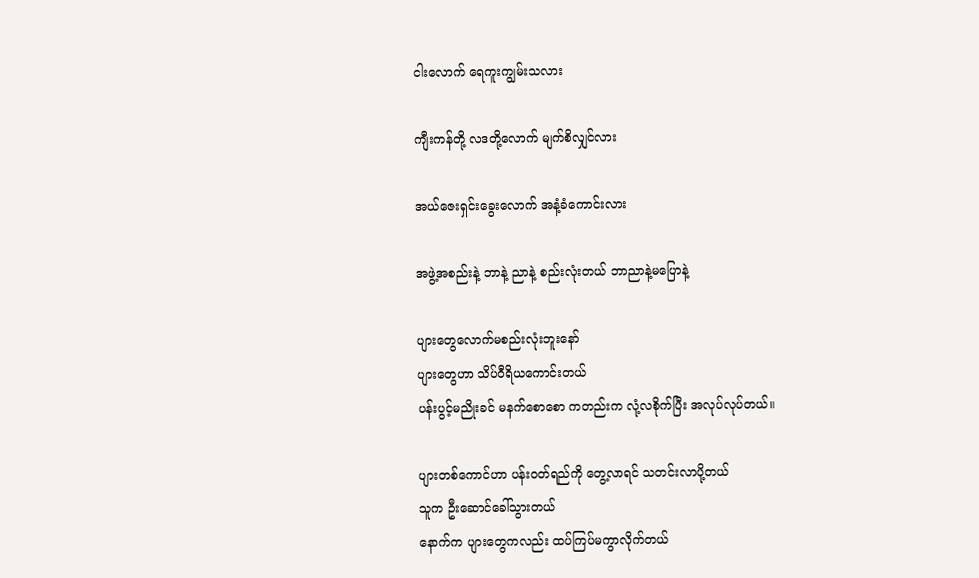ငါးလောက် ရေကူးကျွမ်းသလား

ကျီးကန်တို့ လဒတို့လောက် မျက်စိလျှင်လား

အယ်ဇေးရှင်းခွေးလောက် အနံ့ခံကောင်းလား

အဖွဲ့အစည်းနဲ့ ဘာနဲ့ ညာနဲ့ စည်းလုံးတယ် ဘာညာနဲ့မပြောနဲ့

ပျားတွေလောက်မစည်းလုံးဘူးနော်
ပျားတွေဟာ သိပ်ဝီရိယကောင်းတယ်
ပန်းပွင့်မညိုးခင် မနက်စောစော ကတည်းက လုံ့လစိုက်ပြီး အလုပ်လုပ်တယ်။

ပျားတစ်ကောင်ဟာ ပန်းဝတ်ရည်ကို တွေ့လာရင် သတင်းလာပို့တယ်
သူက ဦးဆောင်ခေါ်သွားတယ်
နောက်က ပျားတွေကလည်း ထပ်ကြပ်မကွာလိုက်တယ်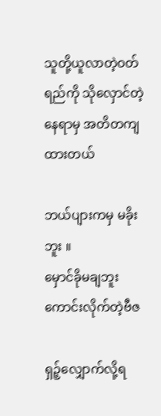သူတို့ယူလာတဲ့ဝတ်ရည်ကို သိုလှောင်တဲ့နေရာမှ အတိတကျထားတယ်

ဘယ်ပျားကမှ မခိုးဘူး ။
မှောင်ခိုမချဘူး
ကောင်းလိုက်တဲ့ဗီဇ

ရှဉ့်လျှောက်လို့ရ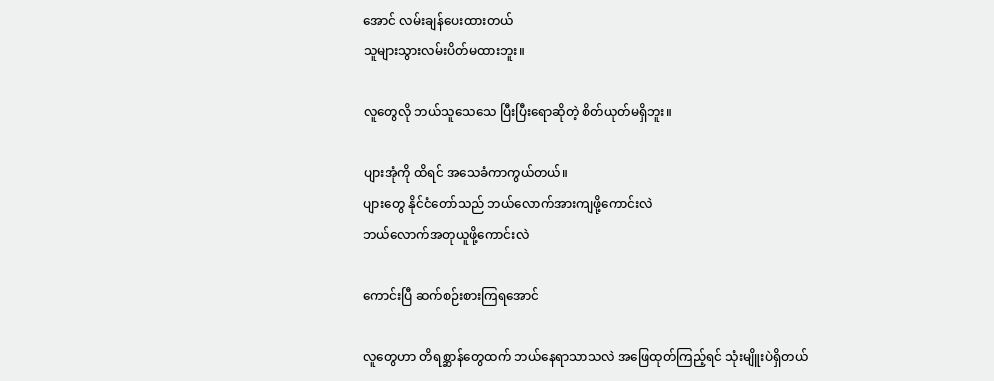အောင် လမ်းချန်ပေးထားတယ်
သူများသွားလမ်းပိတ်မထားဘူး။

လူတွေလို ဘယ်သူသေသေ ပြီးပြီးရောဆိုတဲ့ စိတ်ယုတ်မရှိဘူး။

ပျားအုံကို ထိရင် အသေခံကာကွယ်တယ်။
ပျားတွေ နိုင်ငံတော်သည် ဘယ်လောက်အားကျဖို့ကောင်းလဲ
ဘယ်လောက်အတုယူဖို့ကောင်းလဲ

ကောင်းပြီ ဆက်စဉ်းစားကြရအောင်

လူတွေဟာ တိရစ္ဆာန်တွေထက် ဘယ်နေရာသာသလဲ အဖြေထုတ်ကြည့်ရင် သုံးမျိူးပဲရှိတယ်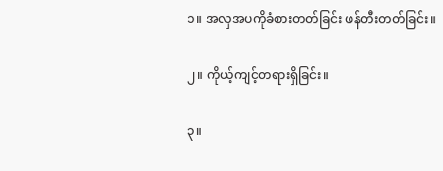၁။ အလှအပကိုခံစားတတ်ခြင်း ဖန်တီးတတ်ခြင်း။

၂။ ကိုယ့်ကျင့်တရားရှိခြင်း။

၃။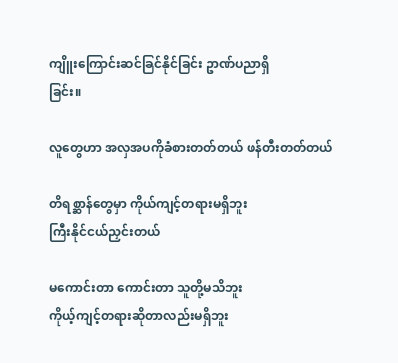ကျိူးကြောင်းဆင်ခြင်နိုင်ခြင်း ဥာဏ်ပညာရှိ
ခြင်း။

လူတွေဟာ အလှအပကိုခံစားတတ်တယ် ဖန်တီးတတ်တယ်

တိရစ္ဆာန်တွေမှာ ကိုယ်ကျင့်တရားမရှိဘူး
ကြီးနိုင်ငယ်ညှင်းတယ်

မကောင်းတာ ကောင်းတာ သူတို့မသိဘူး
ကိုယ့်ကျင့်တရားဆိုတာလည်းမရှိဘူး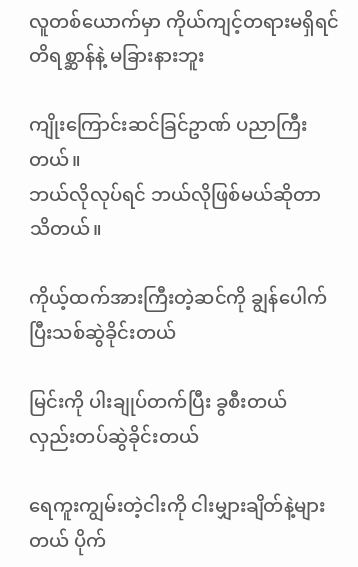လူတစ်ယောက်မှာ ကိုယ်ကျင့်တရားမရှိရင် တိရစ္ဆာန်နဲ့ မခြားနားဘူး

ကျိုးကြောင်းဆင်ခြင်ဥာဏ် ပညာကြီးတယ်။
ဘယ်လိုလုပ်ရင် ဘယ်လိုဖြစ်မယ်ဆိုတာသိတယ်။

ကိုယ့်ထက်အားကြီးတဲ့ဆင်ကို ချွန်ပေါက်ပြီးသစ်ဆွဲခိုင်းတယ်

မြင်းကို ပါးချုပ်တက်ပြီး ခွစီးတယ်
လှည်းတပ်ဆွဲခိုင်းတယ်

ရေကူးကျွမ်းတဲ့ငါးကို ငါးမျှားချိတ်နဲ့များတယ် ပိုက်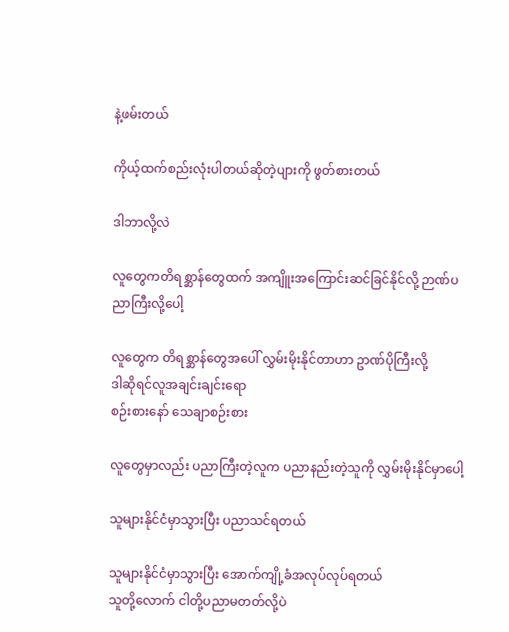နဲ့ဖမ်းတယ်

ကိုယ့်ထက်စည်းလုံးပါတယ်ဆိုတဲ့ပျားကို ဖွတ်စားတယ်

ဒါဘာလို့လဲ

လူတွေကတိရစ္ဆာန်တွေထက် အကျိူးအကြောင်းဆင်ခြင်နိုင်လို့ ဉာဏ်ပညာကြီးလို့ပေါ့

လူတွေက တိရစ္ဆာန်တွေအပေါ် လွှမ်းမိုးနိုင်တာဟာ ဥာဏ်ပိုကြီးလို့
ဒါဆိုရင်လူအချင်းချင်းရော
စဉ်းစားနော် သေချာစဉ်းစား

လူတွေမှာလည်း ပညာကြီးတဲ့လူက ပညာနည်းတဲ့သူကို လွှမ်းမိုးနိုင်မှာပေါ့

သူများနိုင်ငံမှာသွားပြီး ပညာသင်ရတယ်

သူများနိုင်ငံမှာသွားပြီး အောက်ကျို့ခံအလုပ်လုပ်ရတယ်
သူတို့လောက် ငါတို့ပညာမတတ်လို့ပဲ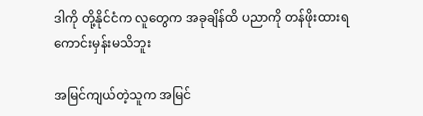ဒါကို တို့နိုင်ငံက လူတွေက အခုချိန်ထိ ပညာကို တန်ဖိုးထားရကောင်းမှန်းမသိဘူး

အမြင်ကျယ်တဲ့သူက အမြင်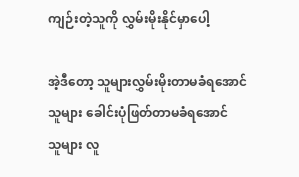ကျဉ်းတဲ့သူကို လွှမ်းမိုးနိုင်မှာပေါ့

အဲ့ဒီတော့ သူများလွှမ်းမိုးတာမခံရအောင်
သူများ ခေါင်းပုံဖြတ်တာမခံရအောင်
သူများ လူ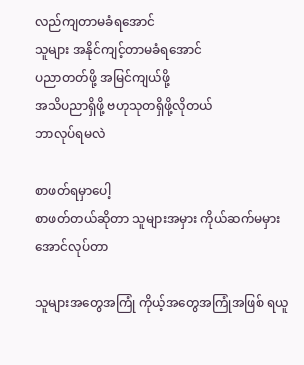လည်ကျတာမခံရအောင်
သူများ အနိုင်ကျင့်တာမခံရအောင်
ပညာတတ်ဖို့ အမြင်ကျယ်ဖို့
အသိပညာရှိဖို့ ဗဟုသုတရှိဖို့လိုတယ်
ဘာလုပ်ရမလဲ

စာဖတ်ရမှာပေါ့
စာဖတ်တယ်ဆိုတာ သူများအမှား ကိုယ်ဆက်မမှားအောင်လုပ်တာ

သူများအတွေအကြုံ ကိုယ့်အတွေအကြုံအဖြစ် ရယူ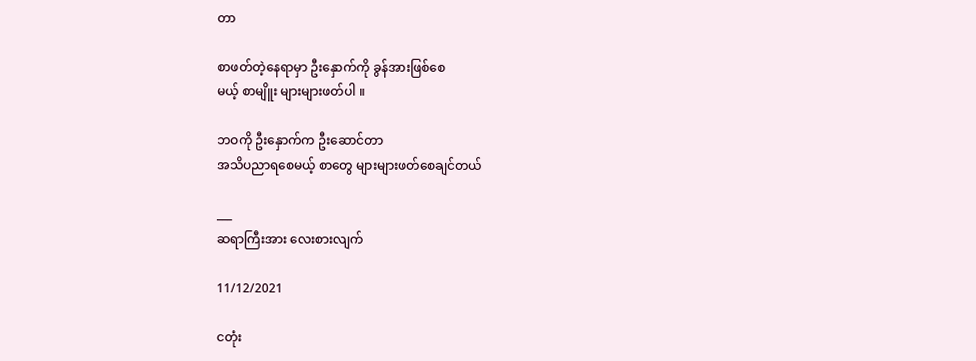တာ

စာဖတ်တဲ့နေရာမှာ ဦးနှောက်ကို ခွန်အားဖြစ်စေ
မယ့် စာမျိူး များများဖတ်ပါ ။

ဘဝကို ဦးနှောက်က ဦးဆောင်တာ
အသိပညာရစေမယ့် စာတွေ များများဖတ်စေချင်တယ်

___
ဆရာကြီးအား လေးစားလျက်

11/12/2021

ငတုံး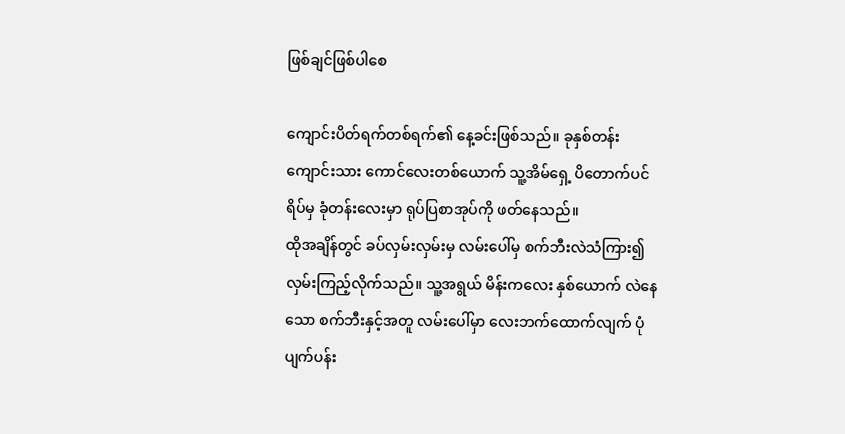ဖြစ်ချင်ဖြစ်ပါစေ

ကျောင်းပိတ်ရက်တစ်ရက်၏ နေ့ခင်းဖြစ်သည်။ ခုနှစ်တန်း ကျောင်းသား ကောင်လေးတစ်ယောက် သူ့အိမ်ရှေ့ ပိတောက်ပင် ရိပ်မှ ခုံတန်းလေးမှာ ရုပ်ပြစာအုပ်ကို ဖတ်နေသည်။
ထိုအချိန်တွင် ခပ်လှမ်းလှမ်းမှ လမ်းပေါ်မှ စက်ဘီးလဲသံကြား၍ လှမ်းကြည့်လိုက်သည်။ သူ့အရွယ် မိန်းကလေး နှစ်ယောက် လဲနေသော စက်ဘီးနှင့်အတူ လမ်းပေါ်မှာ လေးဘက်ထောက်လျက် ပုံပျက်ပန်း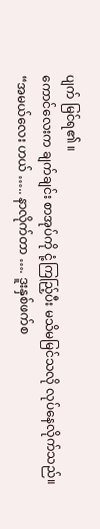ပျက် မြင်ရ၏ ။
ကောင်လေးက ချက်ချင်း စာအုပ်ကို ငုံ့ကြည်ြ့ပီး မသိမမြင်သလို လုပ်နေလိုက်သည်။
“အမယ်လေး ဟယ် ….. နာလိုက်တာ …. ဒူးနှစ်ဖက်စ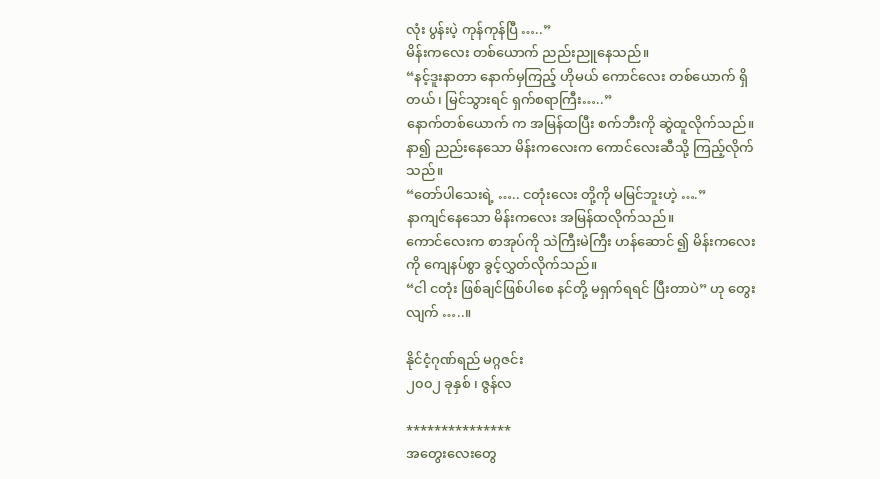လုံး ပွန်းပဲ့ ကုန်ကုန်ပြီ …..”
မိန်းကလေး တစ်ယောက် ညည်းညူနေသည်။
“နင့်ဒူးနာတာ နောက်မှကြည့် ဟိုမယ် ကောင်လေး တစ်ယောက် ရှိတယ်၊ မြင်သွားရင် ရှက်စရာကြီး…..”
နောက်တစ်ယောက် က အမြန်ထပြီး စက်ဘီးကို ဆွဲထူလိုက်သည်။
နာ၍ ညည်းနေသော မိန်းကလေးက ကောင်လေးဆီသို့ ကြည့်လိုက်သည်။
“တော်ပါသေးရဲ့ ….. ငတုံးလေး တို့ကို မမြင်ဘူးဟဲ့ ….”
နာကျင်နေသော မိန်းကလေး အမြန်ထလိုက်သည်။
ကောင်လေးက စာအုပ်ကို သဲကြီးမဲကြီး ဟန်ဆောင် ၍ မိန်းကလေးကို ကျေနပ်စွာ ခွင့်လွှတ်လိုက်သည်။
“ငါ ငတုံး ဖြစ်ချင်ဖြစ်ပါစေ နင်တို့ မရှက်ရရင် ပြီးတာပဲ” ဟု တွေးလျက် …..။

နိုင်ငံ့ဂုဏ်ရည် မဂ္ဂဇင်း
၂၀၀၂ ခုနှစ် ၊ ဇွန်လ

***************
အတွေးလေးတွေ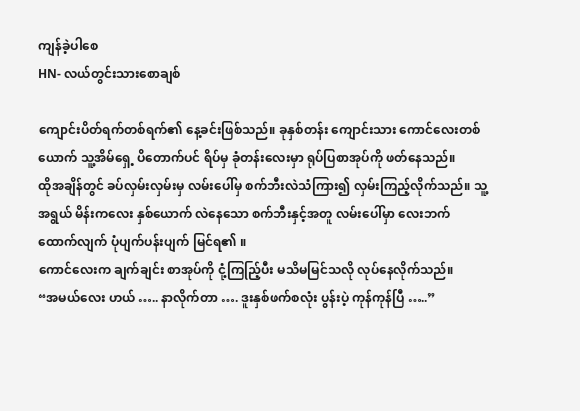ကျန်ခဲ့ပါစေ
HN- လယ်တွင်းသားစောချစ်

ကျောင်းပိတ်ရက်တစ်ရက်၏ နေ့ခင်းဖြစ်သည်။ ခုနှစ်တန်း ကျောင်းသား ကောင်လေးတစ်ယောက် သူ့အိမ်ရှေ့ ပိတောက်ပင် ရိပ်မှ ခုံတန်းလေးမှာ ရုပ်ပြစာအုပ်ကို ဖတ်နေသည်။
ထိုအချိန်တွင် ခပ်လှမ်းလှမ်းမှ လမ်းပေါ်မှ စက်ဘီးလဲသံကြား၍ လှမ်းကြည့်လိုက်သည်။ သူ့အရွယ် မိန်းကလေး နှစ်ယောက် လဲနေသော စက်ဘီးနှင့်အတူ လမ်းပေါ်မှာ လေးဘက်ထောက်လျက် ပုံပျက်ပန်းပျက် မြင်ရ၏ ။
ကောင်လေးက ချက်ချင်း စာအုပ်ကို ငုံ့ကြည်ြ့ပီး မသိမမြင်သလို လုပ်နေလိုက်သည်။
“အမယ်လေး ဟယ် ….. နာလိုက်တာ …. ဒူးနှစ်ဖက်စလုံး ပွန်းပဲ့ ကုန်ကုန်ပြီ …..”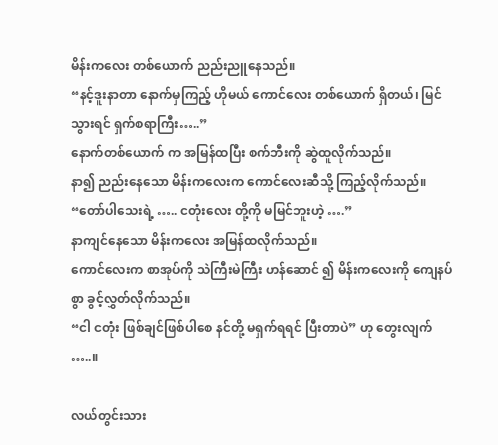မိန်းကလေး တစ်ယောက် ညည်းညူနေသည်။
“နင့်ဒူးနာတာ နောက်မှကြည့် ဟိုမယ် ကောင်လေး တစ်ယောက် ရှိတယ်၊ မြင်သွားရင် ရှက်စရာကြီး…..”
နောက်တစ်ယောက် က အမြန်ထပြီး စက်ဘီးကို ဆွဲထူလိုက်သည်။
နာ၍ ညည်းနေသော မိန်းကလေးက ကောင်လေးဆီသို့ ကြည့်လိုက်သည်။
“တော်ပါသေးရဲ့ ….. ငတုံးလေး တို့ကို မမြင်ဘူးဟဲ့ ….”
နာကျင်နေသော မိန်းကလေး အမြန်ထလိုက်သည်။
ကောင်လေးက စာအုပ်ကို သဲကြီးမဲကြီး ဟန်ဆောင် ၍ မိန်းကလေးကို ကျေနပ်စွာ ခွင့်လွှတ်လိုက်သည်။
“ငါ ငတုံး ဖြစ်ချင်ဖြစ်ပါစေ နင်တို့ မရှက်ရရင် ပြီးတာပဲ” ဟု တွေးလျက် …..။

လယ်တွင်းသား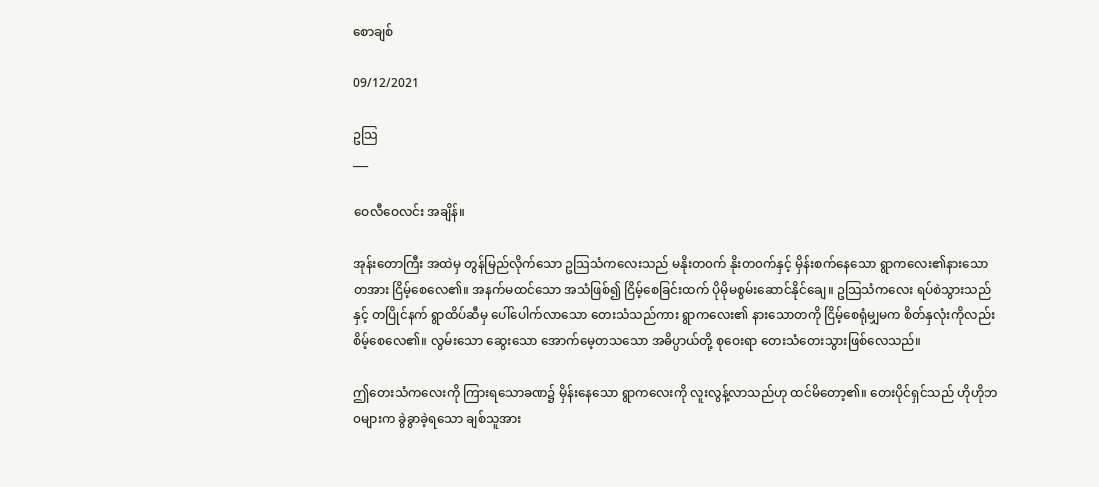စောချစ်

09/12/2021

ဥသြ
___

ဝေလီဝေလင်း အချိန်။

အုန်းတောကြီး အထဲမှ တွန်မြည်လိုက်သော ဥသြသံကလေးသည် မနိုးတ၀က် နိုးတ၀က်နှင့် မှိန်းစက်နေသော ရွာကလေး၏နားသောတအား ငြိမ့်စေလေ၏။ အနက်မထင်သော အသံဖြစ်၍ ငြိမ့်စေခြင်းထက် ပိုမိုမစွမ်းဆောင်နိုင်ချေ။ ဥသြသံကလေး ရပ်စဲသွားသည်နှင့် တပြိုင်နက် ရွာထိပ်ဆီမှ ပေါ်ပေါက်လာသော တေးသံသည်ကား ရွာကလေး၏ နားသောတကို ငြိမ့်စေရုံမျှမက စိတ်နှလုံးကိုလည်း စိမ့်စေလေ၏။ လွမ်းသော ဆွေးသော အောက်မေ့တသသော အဓိပ္ပာယ်တို့ စုဝေးရာ တေးသံတေးသွားဖြစ်လေသည်။

ဤတေးသံကလေးကို ကြားရသောခဏ၌ မှိန်းနေသော ရွာကလေးကို လူးလွန့်လာသည်ဟု ထင်မိတော့၏။ တေးပိုင်ရှင်သည် ဟိုဟိုဘ၀များက ခွဲခွာခဲ့ရသော ချစ်သူအား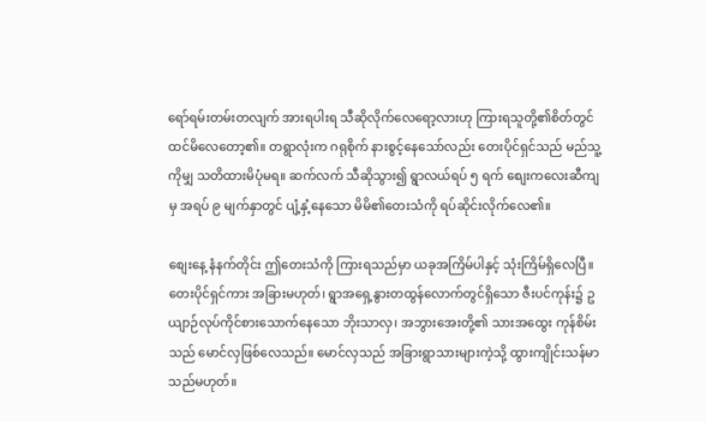ရော်ရမ်းတမ်းတလျက် အားရပါးရ သီဆိုလိုက်လေရော့လားဟု ကြားရသူတို့၏စိတ်တွင် ထင်မိလေတော့၏။ တရွာလုံးက ဂရုစိုက် နားစွင့်နေသော်လည်း တေးပိုင်ရှင်သည် မည်သူ့ကိုမျှ သတိထားမိပုံမရ။ ဆက်လက် သီဆိုသွား၍ ရွာလယ်ရပ် ၅ ရက် စျေးကလေးဆီကျမှ အရပ် ၉ မျက်နှာတွင် ပျံ့နှံ့နေသော မိမိ၏တေးသံကို ရပ်ဆိုင်းလိုက်လေ၏။

စျေးနေ့ နံနက်တိုင်း ဤတေးသံကို ကြားရသည်မှာ ယခုအကြိမ်ပါနှင့် သုံးကြိမ်ရှိလေပြီ။ တေးပိုင်ရှင်ကား အခြားမဟုတ်၊ ရွာအရှေ့နွားတထွန်လောက်တွင်ရှိသော ဇီးပင်ကုန်း၌ ဥယျာဉ်လုပ်ကိုင်စားသောက်နေသော ဘိုးသာလှ၊ အဘွားအေးတို့၏ သားအထွေး ကုန်စိမ်းသည် မောင်လှဖြစ်လေသည်။ မောင်လှသည် အခြားရွာသားများကဲ့သို့ ထွားကျိုင်းသန်မာသည်မဟုတ်။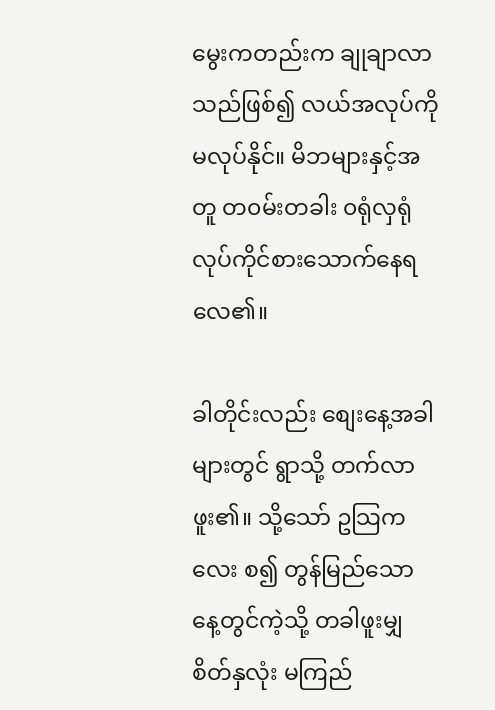မွေးကတည်းက ချုချာလာသည်ဖြစ်၍ လယ်အလုပ်ကို မလုပ်နိုင်။ မိဘများနှင့်အတူ တ၀မ်းတခါး ၀ရုံလှရုံ လုပ်ကိုင်စားသောက်နေရလေ၏။

ခါတိုင်းလည်း စျေးနေ့အခါများတွင် ရွာသို့ တက်လာဖူး၏။ သို့သော် ဥသြကလေး စ၍ တွန်မြည်သော နေ့တွင်ကဲ့သို့ တခါဖူးမျှ စိတ်နှလုံး မကြည်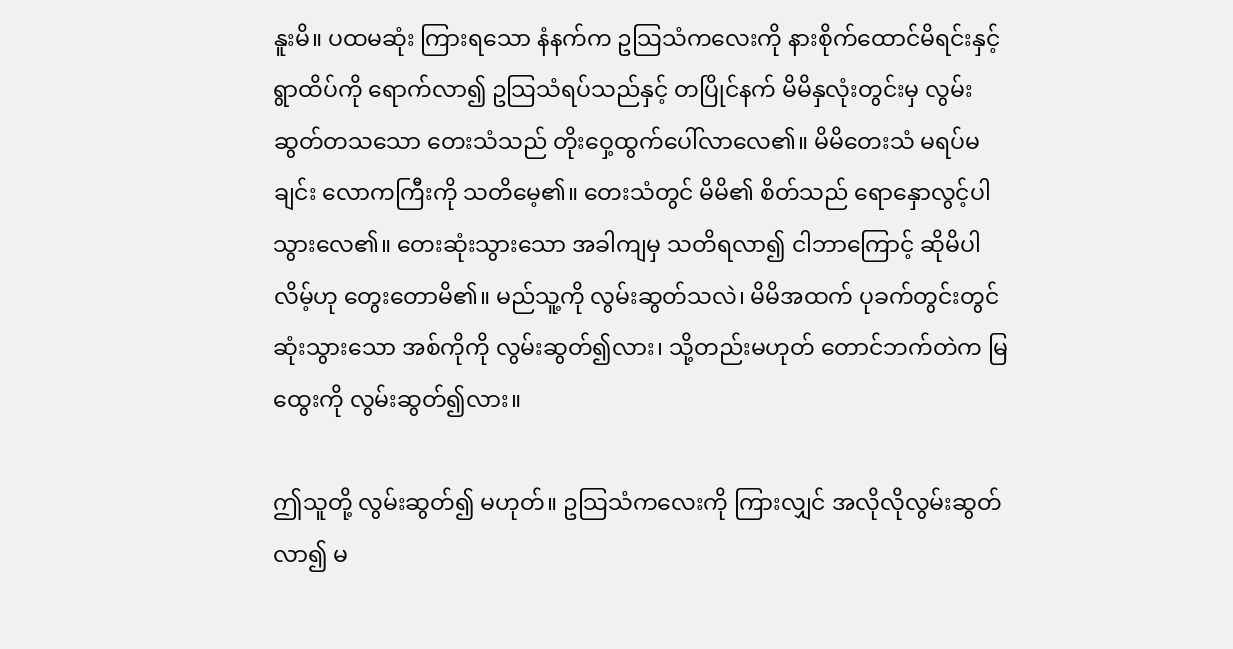နူးမိ။ ပထမဆုံး ကြားရသော နံနက်က ဥသြသံကလေးကို နားစိုက်ထောင်မိရင်းနှင့် ရွာထိပ်ကို ရောက်လာ၍ ဥသြသံရပ်သည်နှင့် တပြိုင်နက် မိမိနှလုံးတွင်းမှ လွမ်းဆွတ်တသသော တေးသံသည် တိုးဝှေ့ထွက်ပေါ်လာလေ၏။ မိမိတေးသံ မရပ်မချင်း လောကကြီးကို သတိမေ့၏။ တေးသံတွင် မိမိ၏ စိတ်သည် ရောနှောလွင့်ပါသွားလေ၏။ တေးဆုံးသွားသော အခါကျမှ သတိရလာ၍ ငါဘာကြောင့် ဆိုမိပါလိမ့်ဟု တွေးတောမိ၏။ မည်သူ့ကို လွမ်းဆွတ်သလဲ၊ မိမိအထက် ပုခက်တွင်းတွင် ဆုံးသွားသော အစ်ကိုကို လွမ်းဆွတ်၍လား၊ သို့တည်းမဟုတ် တောင်ဘက်တဲက မြထွေးကို လွမ်းဆွတ်၍လား။

ဤသူတို့ လွမ်းဆွတ်၍ မဟုတ်။ ဥသြသံကလေးကို ကြားလျှင် အလိုလိုလွမ်းဆွတ်လာ၍ မ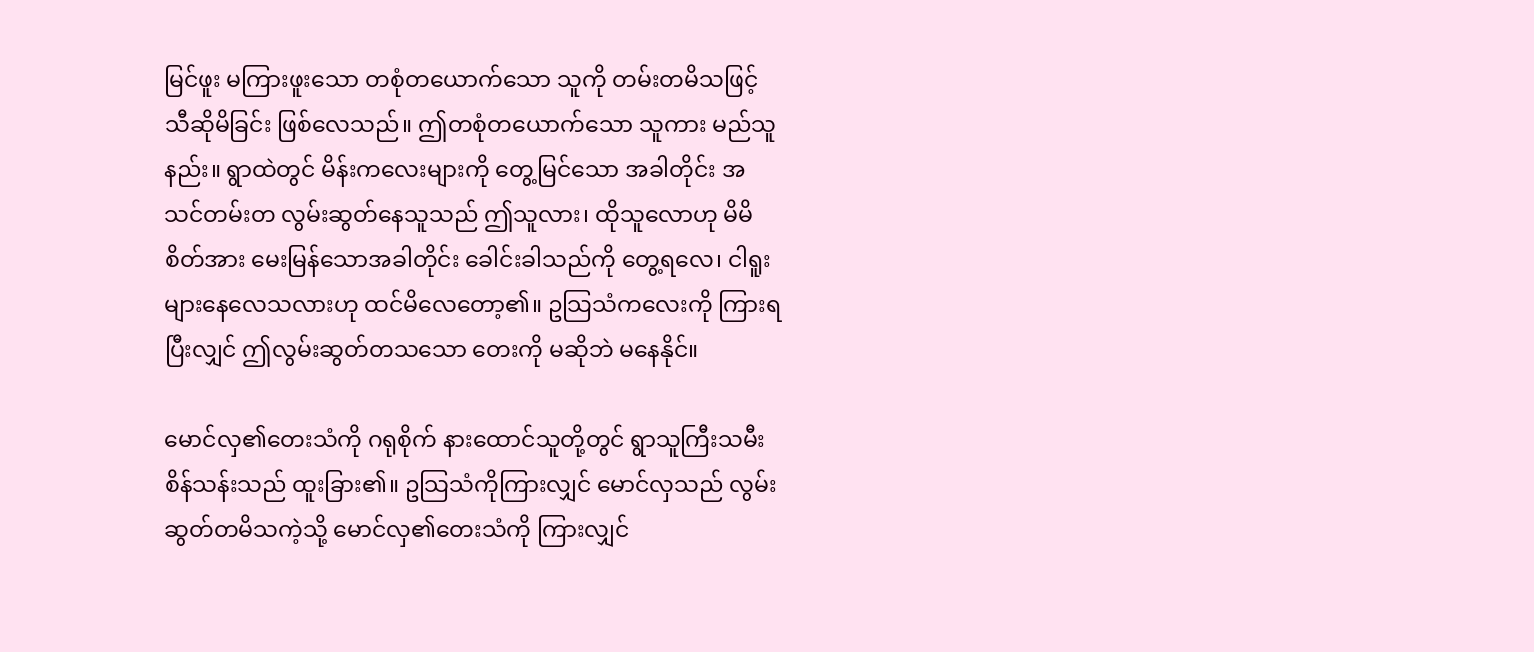မြင်ဖူး မကြားဖူးသော တစုံတယောက်သော သူကို တမ်းတမိသဖြင့် သီဆိုမိခြင်း ဖြစ်လေသည်။ ဤတစုံတယောက်သော သူကား မည်သူနည်း။ ရွာထဲတွင် မိန်းကလေးများကို တွေ့မြင်သော အခါတိုင်း အသင်တမ်းတ လွမ်းဆွတ်နေသူသည် ဤသူလား၊ ထိုသူလောဟု မိမိစိတ်အား မေးမြန်သောအခါတိုင်း ခေါင်းခါသည်ကို တွေ့ရလေ၊ ငါရူးများနေလေသလားဟု ထင်မိလေတော့၏။ ဥသြသံကလေးကို ကြားရပြီးလျှင် ဤလွမ်းဆွတ်တသသော တေးကို မဆိုဘဲ မနေနိုင်။

မောင်လှ၏တေးသံကို ဂရုစိုက် နားထောင်သူတို့တွင် ရွာသူကြီးသမီး စိန်သန်းသည် ထူးခြား၏။ ဥသြသံကိုကြားလျှင် မောင်လှသည် လွမ်းဆွတ်တမိသကဲ့သို့ မောင်လှ၏တေးသံကို ကြားလျှင်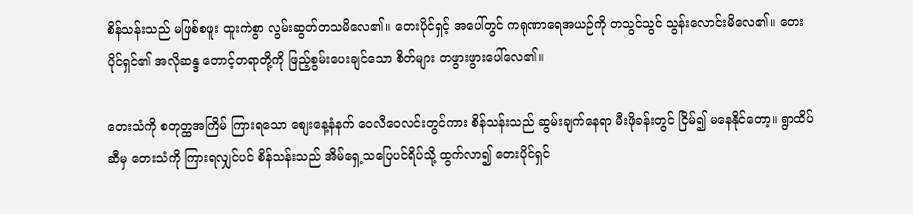စိန်သန်းသည် မဖြစ်စဖူး ထူးကဲစွာ လွမ်းဆွတ်တသမိလေ၏။ တေးပိုင်ရှင့် အပေါ်တွင် ကရုဏာရေအယဉ်ကို တသွင်သွင် သွန်းလောင်းမိလေ၏။ တေးပိုင်ရှင်၏ အလိုဆန္ဒ တောင့်တရာတို့ကို ဖြည့်စွမ်းပေးချင်သော စိတ်များ တဖွားဖွားပေါ်လေ၏။

တေးသံကို စတုတ္ထအကြိမ် ကြားရသော စျေးနေ့နံနက် ဝေလီဝေလင်းတွင်ကား စိန်သန်းသည် ဆွမ်းချက်နေရာ မီးဖိုခန်းတွင် ငြိမ်၍ မနေနိုင်တော့။ ရွာထိပ်ဆီမှ တေးသံကို ကြားရလျှင်ပင် စိန်သန်းသည် အိမ်ရှေ့သပြေပင်ရိပ်သို့ ထွက်လာ၍ တေးပိုင်ရှင်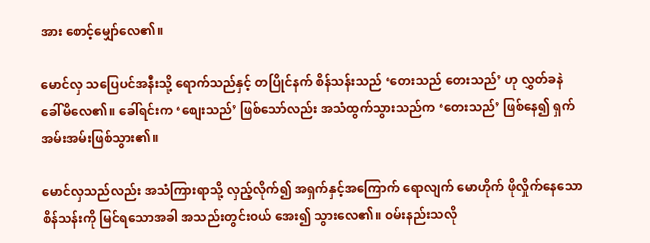အား စောင့်မျှော်လေ၏။

မောင်လှ သပြေပင်အနီးသို့ ရောက်သည်နှင့် တပြိုင်နက် စိန်သန်းသည် ‘တေးသည် တေးသည်’ ဟု လွှတ်ခနဲ ခေါ်မိလေ၏။ ခေါ်ရင်းက ‘စျေးသည်’ ဖြစ်သော်လည်း အသံထွက်သွားသည်က ‘တေးသည်’ ဖြစ်နေ၍ ရှက်အမ်းအမ်းဖြစ်သွား၏။

မောင်လှသည်လည်း အသံကြားရာသို့ လှည့်လိုက်၍ အရှက်နှင့်အကြောက် ရောလျက် မောဟိုက် ဖိုလှိုက်နေသော စိန်သန်းကို မြင်ရသောအခါ အသည်းတွင်း၀ယ် အေး၍ သွားလေ၏။ ၀မ်းနည်းသလို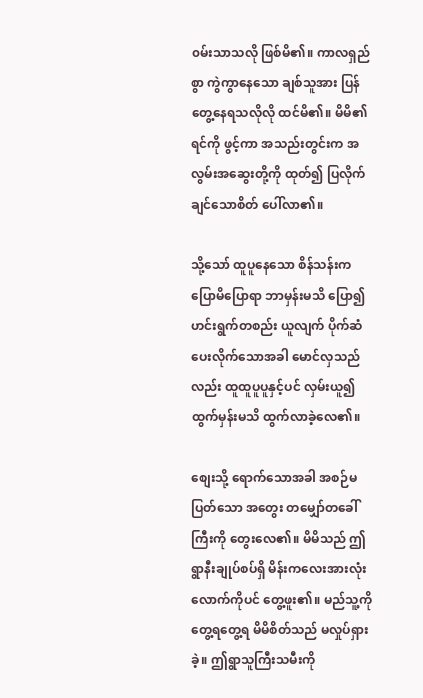၀မ်းသာသလို ဖြစ်မိ၏။ ကာလရှည်စွာ ကွဲကွာနေသော ချစ်သူအား ပြန်တွေ့နေရသလိုလို ထင်မိ၏။ မိမိ၏ ရင်ကို ဖွင့်ကာ အသည်းတွင်းက အလွမ်းအဆွေးတို့ကို ထုတ်၍ ပြလိုက်ချင်သောစိတ် ပေါ်လာ၏။

သို့သော် ထူပူနေသော စိန်သန်းက ပြောမိပြောရာ ဘာမှန်းမသိ ပြော၍ ဟင်းရွက်တစည်း ယူလျက် ပိုက်ဆံပေးလိုက်သောအခါ မောင်လှသည်လည်း ထူထူပူပူနှင့်ပင် လှမ်းယူ၍ ထွက်မှန်းမသိ ထွက်လာခဲ့လေ၏။

စျေးသို့ ရောက်သောအခါ အစဉ်မပြတ်သော အတွေး တမျှော်တခေါ်ကြီးကို တွေးလေ၏။ မိမိသည် ဤရွာနီးချုပ်စပ်ရှိ မိန်းကလေးအားလုံးလောက်ကိုပင် တွေ့ဖူး၏။ မည်သူ့ကို တွေ့ရတွေ့ရ မိမိစိတ်သည် မလှုပ်ရှားခဲ့။ ဤရွာသူကြီးသမီးကို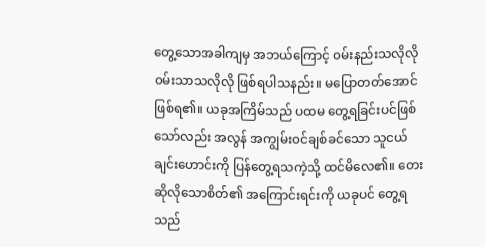တွေ့သောအခါကျမှ အဘယ်ကြောင့် ၀မ်းနည်းသလိုလို ၀မ်းသာသလိုလို ဖြစ်ရပါသနည်း။ မပြောတတ်အောင် ဖြစ်ရ၏။ ယခုအကြိမ်သည် ပထမ တွေ့ရခြင်းပင်ဖြစ်သော်လည်း အလွန် အကျွမ်း၀င်ချစ်ခင်သော သူငယ်ချင်းဟောင်းကို ပြန်တွေ့ရသကဲ့သို့ ထင်မိလေ၏။ တေးဆိုလိုသောစိတ်၏ အကြောင်းရင်းကို ယခုပင် တွေ့ရသည်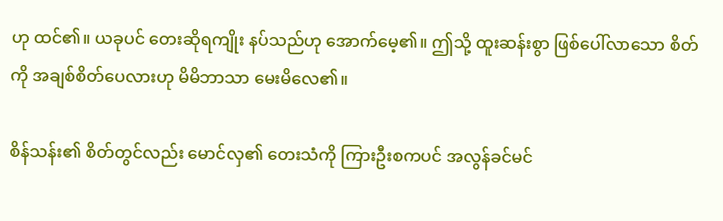ဟု ထင်၏။ ယခုပင် တေးဆိုရကျိုး နပ်သည်ဟု အောက်မေ့၏။ ဤသို့ ထူးဆန်းစွာ ဖြစ်ပေါ်လာသော စိတ်ကို အချစ်စိတ်ပေလားဟု မိမိဘာသာ မေးမိလေ၏။

စိန်သန်း၏ စိတ်တွင်လည်း မောင်လှ၏ တေးသံကို ကြားဦးစကပင် အလွန်ခင်မင်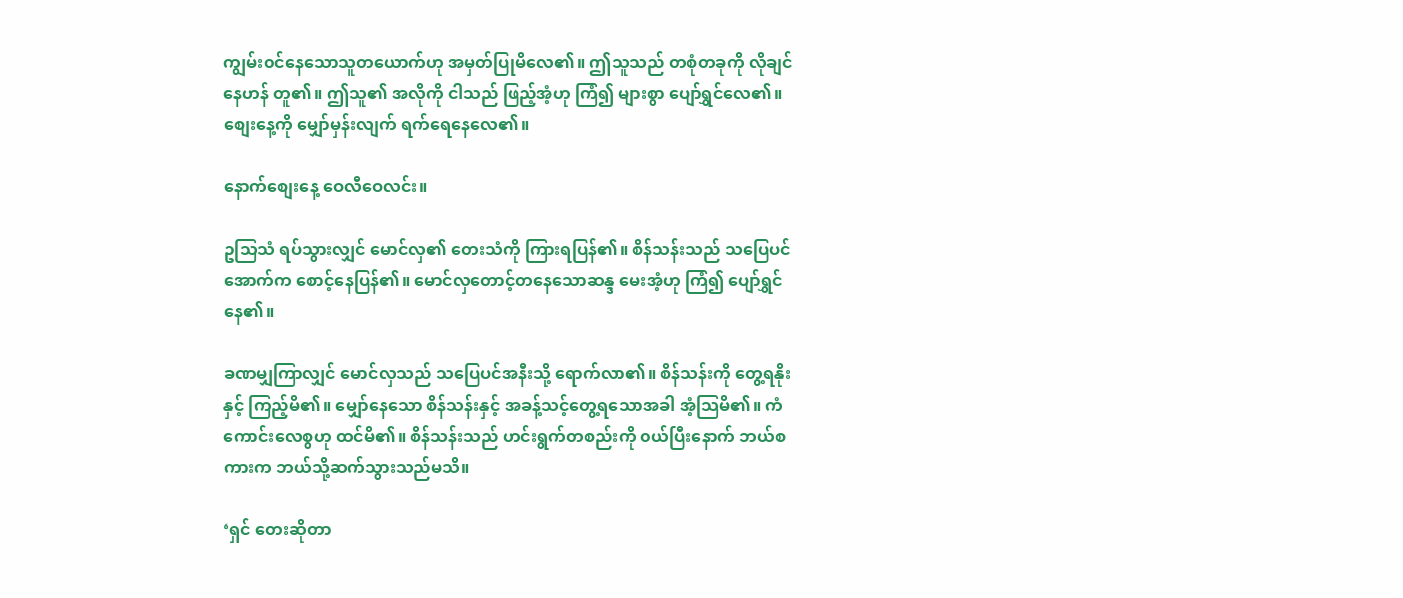ကျွမ်း၀င်နေသောသူတယောက်ဟု အမှတ်ပြုမိလေ၏။ ဤသူသည် တစုံတခုကို လိုချင်နေဟန် တူ၏။ ဤသူ၏ အလိုကို ငါသည် ဖြည့်အံ့ဟု ကြံ၍ များစွာ ပျော်ရွှင်လေ၏။ စျေးနေ့ကို မျှော်မှန်းလျက် ရက်ရေနေလေ၏။

နောက်စျေးနေ့ ဝေလီဝေလင်း။

ဥသြသံ ရပ်သွားလျှင် မောင်လှ၏ တေးသံကို ကြားရပြန်၏။ စိန်သန်းသည် သပြေပင်အောက်က စောင့်နေပြန်၏။ မောင်လှတောင့်တနေသောဆန္ဒ မေးအံ့ဟု ကြံ၍ ပျော်ရွှင်နေ၏။

ခဏမျှကြာလျှင် မောင်လှသည် သပြေပင်အနီးသို့ ရောက်လာ၏။ စိန်သန်းကို တွေ့ရနိုးနှင့် ကြည့်မိ၏။ မျှော်နေသော စိန်သန်းနှင့် အခန့်သင့်တွေ့ရသောအခါ အံ့သြမိ၏။ ကံကောင်းလေစွဟု ထင်မိ၏။ စိန်သန်းသည် ဟင်းရွက်တစည်းကို ၀ယ်ပြီးနောက် ဘယ်စကားက ဘယ်သို့ဆက်သွားသည်မသိ။

‘ရှင် တေးဆိုတာ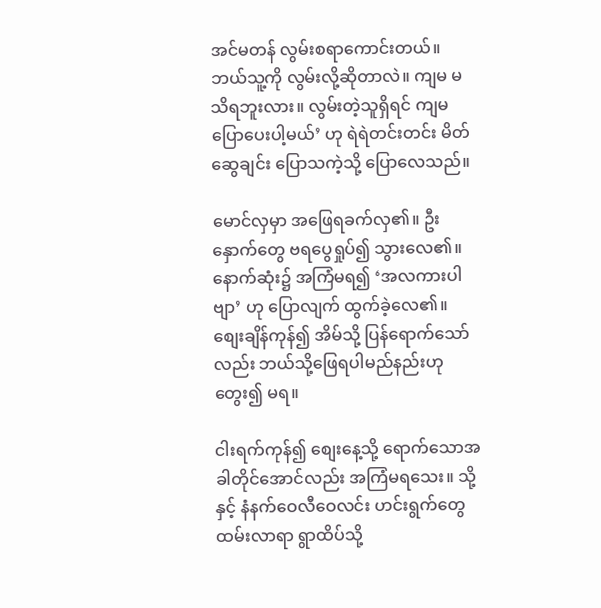အင်မတန် လွမ်းစရာကောင်းတယ်။ ဘယ်သူ့ကို လွမ်းလို့ဆိုတာလဲ။ ကျမ မသိရဘူးလား။ လွမ်းတဲ့သူရှိရင် ကျမပြောပေးပါ့မယ်’ ဟု ရဲရဲတင်းတင်း မိတ်ဆွေချင်း ပြောသကဲ့သို့ ပြောလေသည်။

မောင်လှမှာ အဖြေရခက်လှ၏။ ဦးနှောက်တွေ ဗရပွေရှုပ်၍ သွားလေ၏။ နောက်ဆုံး၌ အကြံမရ၍ ‘အလကားပါဗျာ’ ဟု ပြောလျက် ထွက်ခဲ့လေ၏။ စျေးချိန်ကုန်၍ အိမ်သို့ ပြန်ရောက်သော်လည်း ဘယ်သို့ဖြေရပါမည်နည်းဟု တွေး၍ မရ။

ငါးရက်ကုန်၍ စျေးနေ့သို့ ရောက်သောအခါတိုင်အောင်လည်း အကြံမရသေး။ သို့နှင့် နံနက်ဝေလီဝေလင်း ဟင်းရွက်တွေ ထမ်းလာရာ ရွာထိပ်သို့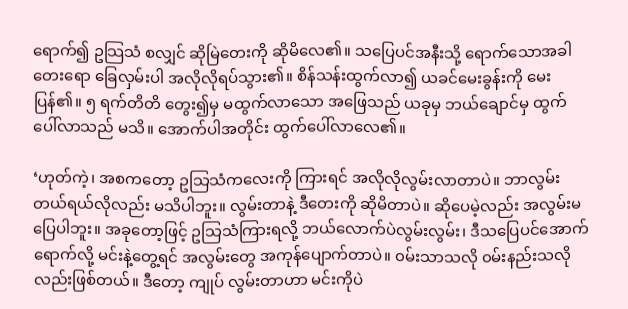ရောက်၍ ဥသြသံ စလျှင် ဆိုမြဲတေးကို ဆိုမိလေ၏။ သပြေပင်အနီးသို့ ရောက်သောအခါ တေးရော ခြေလှမ်းပါ အလိုလိုရပ်သွား၏။ စိန်သန်းထွက်လာ၍ ယခင်မေးခွန်းကို မေးပြန်၏။ ၅ ရက်တိတိ တွေး၍မှ မထွက်လာသော အဖြေသည် ယခုမှ ဘယ်ချောင်မှ ထွက်ပေါ်လာသည် မသိ။ အောက်ပါအတိုင်း ထွက်ပေါ်လာလေ၏။

‘ဟုတ်ကဲ့၊ အစကတော့ ဥသြသံကလေးကို ကြားရင် အလိုလိုလွမ်းလာတာပဲ။ ဘာလွမ်းတယ်ရယ်လိုလည်း မသိပါဘူး။ လွမ်းတာနဲ့ ဒီတေးကို ဆိုမိတာပဲ။ ဆိုပေမဲ့လည်း အလွမ်းမပြေပါဘူး။ အခုတော့ဖြင့် ဥသြသံကြားရလို့ ဘယ်လောက်ပဲလွမ်းလွမ်း၊ ဒီသပြေပင်အောက် ရောက်လို့ မင်းနဲ့တွေ့ရင် အလွမ်းတွေ အကုန်ပျောက်တာပဲ။ ၀မ်းသာသလို ၀မ်းနည်းသလိုလည်းဖြစ်တယ်။ ဒီတော့ ကျုပ် လွမ်းတာဟာ မင်းကိုပဲ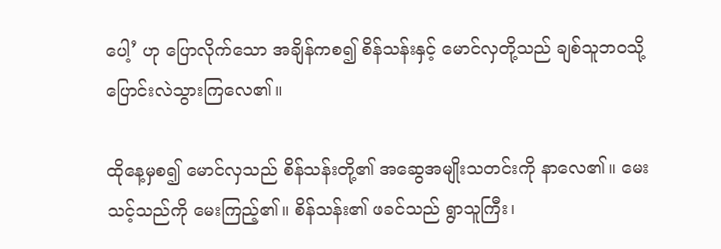ပေါ့’ ဟု ပြောလိုက်သော အချိန်ကစ၍ စိန်သန်းနှင့် မောင်လှတို့သည် ချစ်သူဘ၀သို့ ပြောင်းလဲသွားကြလေ၏။

ထိုနေ့မှစ၍ မောင်လှသည် စိန်သန်းတို့၏ အဆွေအမျိုးသတင်းကို နာလေ၏။ မေးသင့်သည်ကို မေးကြည့်၏။ စိန်သန်း၏ ဖခင်သည် ရွာသူကြီး၊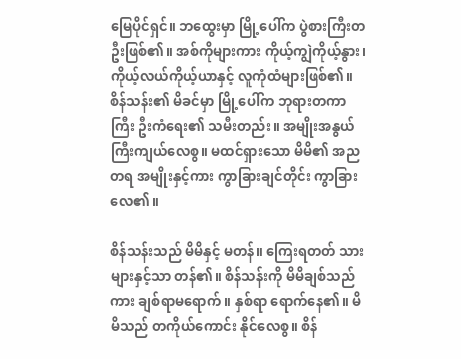မြေပိုင်ရှင်။ ဘထွေးမှာ မြို့ပေါ်က ပွဲစားကြီးတဦးဖြစ်၏။ အစ်ကိုများကား ကိုယ့်ကျွဲကိုယ့်နွား၊ ကိုယ့်လယ်ကိုယ့်ယာနှင့် လူကုံထံများဖြစ်၏။ စိန်သန်း၏ မိခင်မှာ မြို့ပေါ်က ဘုရားတကာကြီး ဦးကံရေး၏ သမီးတည်း။ အမျိုးအနွယ် ကြီးကျယ်လေစွ။ မထင်ရှားသော မိမိ၏ အညတရ အမျိုးနှင့်ကား ကွာခြားချင်တိုင်း ကွာခြားလေ၏။

စိန်သန်းသည် မိမိနှင့် မတန်။ ကြေးရတတ် သားများနှင့်သာ တန်၏။ စိန်သန်းကို မိမိချစ်သည်ကား ချစ်ရာမရောက်။ နှစ်ရာ ရောက်နေ၏။ မိမိသည် တကိုယ်ကောင်း နိုင်လေစွ။ စိန်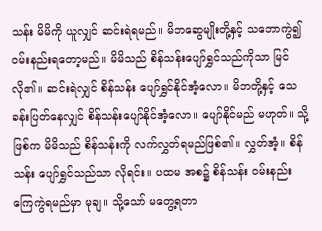သန်း မိမိကို ယူလျှင် ဆင်းရဲရမည်။ မိဘဆွေမျိုးတို့နှင့် သဘောကွဲ၍ ၀မ်းနည်းရတော့မည်။ မိမိသည် စိန်သန်းပျော်ရွှင်သည်ကိုသာ မြင်လို၏။ ဆင်းရဲလျှင် စိန်သန်း ပျော်ရွှင်နိုင်အံ့လော။ မိဘတို့နှင့် သေခန်းပြတ်နေလျှင် စိန်သန်းပျော်နိုင်အံ့လော။ ပျော်နိုင်မည် မဟုတ်။ သို့ဖြစ်က မိမိသည် စိန်သန်းကို လက်လွှတ်ရမည်ဖြစ်၏။ လွှတ်အံ့။ စိန်သန်း ပျော်ရွှင်သည်သာ လိုရင်း။ ပထမ အစ၌ စိန်သန်း ၀မ်းနည်းကြေကွဲရမည်မှာ မုချ။ သို့သော် မတွေ့ရတာ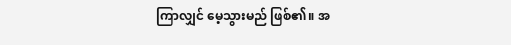ကြာလျှင် မေ့သွားမည် ဖြစ်၏။ အ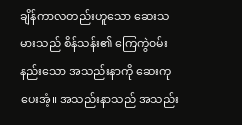ချိန်ကာလတည်းဟူသော ဆေးသမားသည် စိန်သန်း၏ ကြေကွဲ၀မ်းနည်းသော အသည်းနာကို ဆေးကုပေးအံ့။ အသည်းနာသည် အသည်း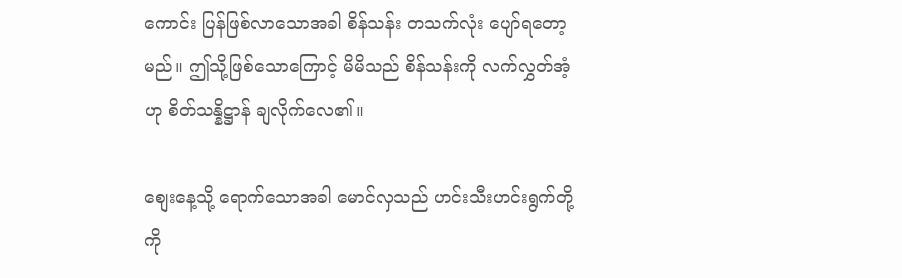ကောင်း ပြန်ဖြစ်လာသောအခါ စိန်သန်း တသက်လုံး ပျော်ရတော့မည်။ ဤသို့ဖြစ်သောကြောင့် မိမိသည် စိန်သန်းကို လက်လွှတ်အံ့ဟု စိတ်သန္နိဋ္ဌာန် ချလိုက်လေ၏။

စျေးနေ့သို့ ရောက်သောအခါ မောင်လှသည် ဟင်းသီးဟင်းရွက်တို့ကို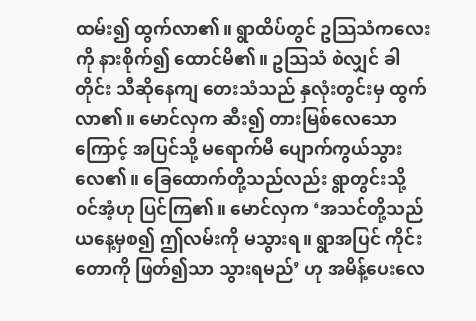ထမ်း၍ ထွက်လာ၏။ ရွာထိပ်တွင် ဥသြသံကလေးကို နားစိုက်၍ ထောင်မိ၏။ ဥသြသံ စဲလျှင် ခါတိုင်း သီဆိုနေကျ တေးသံသည် နှလုံးတွင်းမှ ထွက်လာ၏။ မောင်လှက ဆီး၍ တားမြစ်လေသောကြောင့် အပြင်သို့ မရောက်မီ ပျောက်ကွယ်သွားလေ၏။ ခြေထောက်တို့သည်လည်း ရွာတွင်းသို့ ၀င်အံ့ဟု ပြင်ကြ၏။ မောင်လှက ‘အသင်တို့သည် ယနေ့မှစ၍ ဤလမ်းကို မသွားရ။ ရွာအပြင် ကိုင်းတောကို ဖြတ်၍သာ သွားရမည်’ ဟု အမိန့်ပေးလေ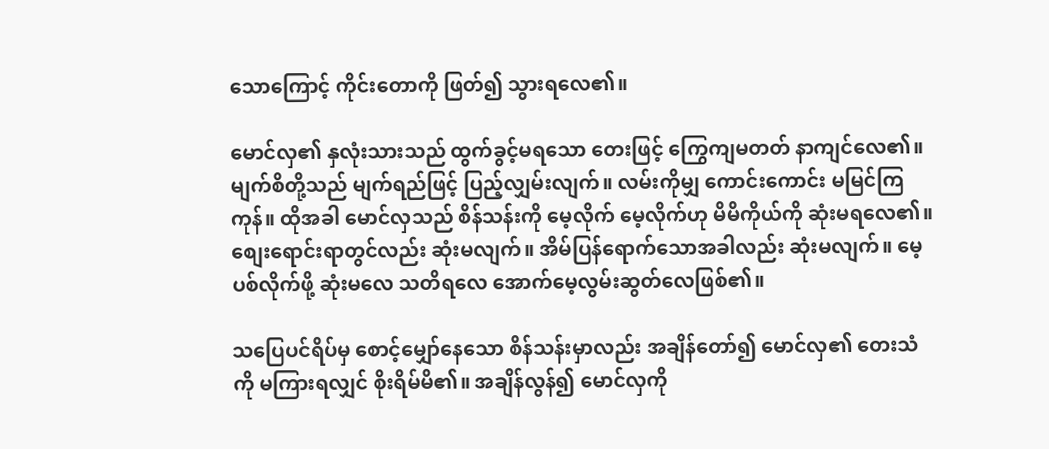သောကြောင့် ကိုင်းတောကို ဖြတ်၍ သွားရလေ၏။

မောင်လှ၏ နှလုံးသားသည် ထွက်ခွင့်မရသော တေးဖြင့် ကြွေကျမတတ် နာကျင်လေ၏။ မျက်စိတို့သည် မျက်ရည်ဖြင့် ပြည့်လျှမ်းလျက်။ လမ်းကိုမျှ ကောင်းကောင်း မမြင်ကြကုန်။ ထိုအခါ မောင်လှသည် စိန်သန်းကို မေ့လိုက် မေ့လိုက်ဟု မိမိကိုယ်ကို ဆုံးမရလေ၏။ စျေးရောင်းရာတွင်လည်း ဆုံးမလျက်။ အိမ်ပြန်ရောက်သောအခါလည်း ဆုံးမလျက်။ မေ့ပစ်လိုက်ဖို့ ဆုံးမလေ သတိရလေ အောက်မေ့လွမ်းဆွတ်လေဖြစ်၏။

သပြေပင်ရိပ်မှ စောင့်မျှော်နေသော စိန်သန်းမှာလည်း အချိန်တော်၍ မောင်လှ၏ တေးသံကို မကြားရလျှင် စိုးရိမ်မိ၏။ အချိန်လွန်၍ မောင်လှကို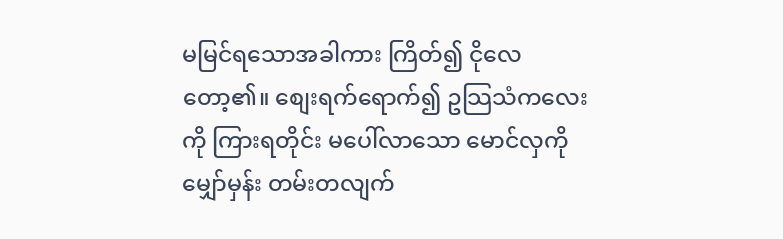မမြင်ရသောအခါကား ကြိတ်၍ ငိုလေတော့၏။ စျေးရက်ရောက်၍ ဥသြသံကလေးကို ကြားရတိုင်း မပေါ်လာသော မောင်လှကို မျှော်မှန်း တမ်းတလျက်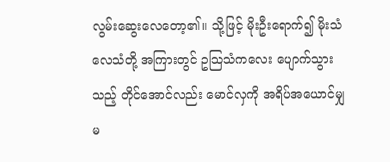လွမ်းဆွေးလေတော့၏။ သို့ဖြင့် မိုးဦးရောက်၍ မိုးသံ လေသံတို့ အကြားတွင် ဥသြသံကလေး ပျောက်သွားသည့် တိုင်အောင်လည်း မောင်လှကို အရိပ်အယောင်မျှ မ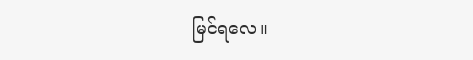မြင်ရလေ။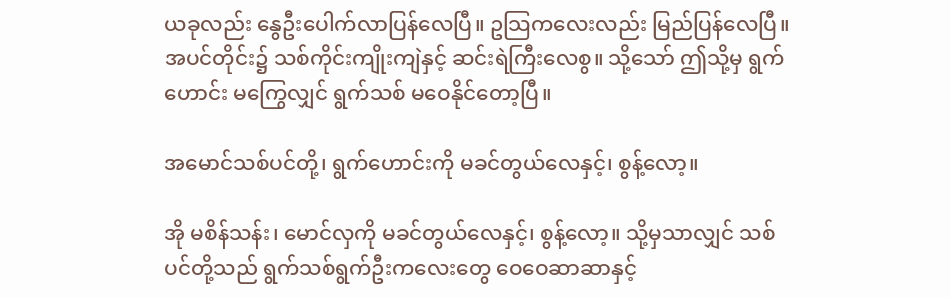ယခုလည်း နွေဦးပေါက်လာပြန်လေပြီ။ ဥသြကလေးလည်း မြည်ပြန်လေပြီ။ အပင်တိုင်း၌ သစ်ကိုင်းကျိုးကျဲနှင့် ဆင်းရဲကြီးလေစွ။ သို့သော် ဤသို့မှ ရွက်ဟောင်း မကြွေလျှင် ရွက်သစ် မဝေနိုင်တော့ပြီ။

အမောင်သစ်ပင်တို့၊ ရွက်ဟောင်းကို မခင်တွယ်လေနှင့်၊ စွန့်လော့။

အို မစိန်သန်း၊ မောင်လှကို မခင်တွယ်လေနှင့်၊ စွန့်လော့။ သို့မှသာလျှင် သစ်ပင်တို့သည် ရွက်သစ်ရွက်ဦးကလေးတွေ ဝေဝေဆာဆာနှင့်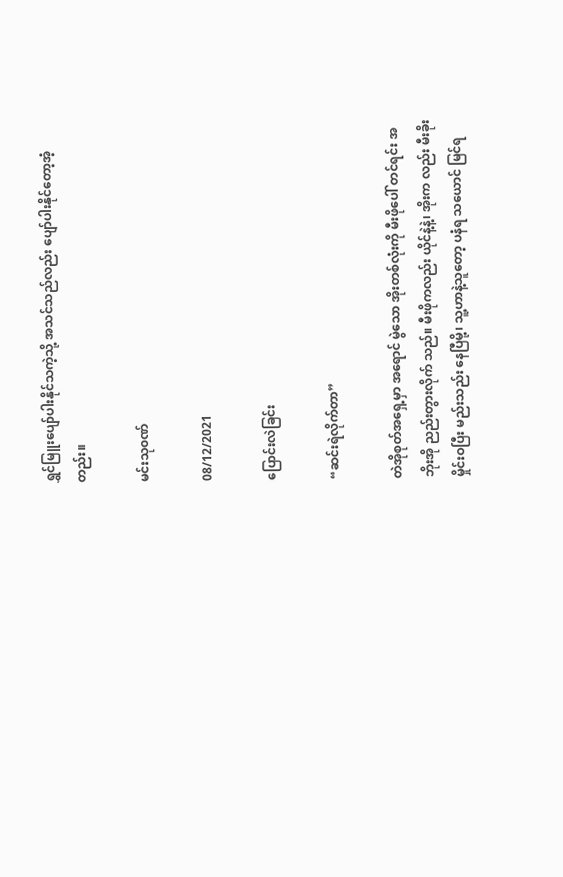ရွှင်မြူးပျော်ပါးနိုင်သကဲ့သို့ အသင်သည်လည်း ပျော်ပါးနိုင်တော့အံ့တည်း။

မင်းသု၀ဏ်

08/12/2021

ပြောင်းလဲခြင်း

“ဆင်းရဲလိုက်တာ”

တဲအိုစုတ်အရှေ့မှာ အရောင် မွဲသော အိုးတစ်လုံးကို မီးဖိုပေါ် တင်ရင်း အဘိုးအို ညည်းတွားလိုက် သည်။ မီးဖိုကလည်း ယိုင်နဲ့နဲ့၊ အိုးက လည်း မီးခိုးမှိုင်းဝပြီး မည်းသည်း နေပြီမို့၊ သူ့ဟာနဲ့သူတော့ ပနံရ သယောင် မြင်ရ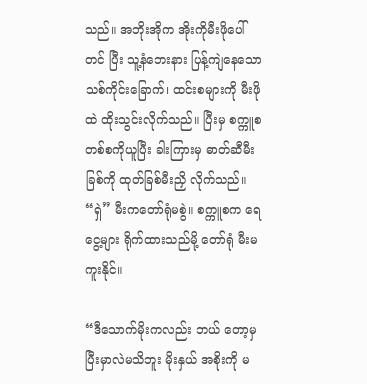သည်။ အဘိုးအိုက အိုးကိုမီးဖိုပေါ်တင် ပြီး သူ့နံဘေးနား ပြန့်ကျဲနေသော သစ်ကိုင်းခြောက်၊ ထင်းစများကို မီးဖိုထဲ ထိုးသွင်းလိုက်သည်။ ပြီးမှ စက္ကူစတစ်စကိုယူပြီး ခါးကြားမှ ဓာတ်ဆီမီးခြစ်ကို ထုတ်ခြစ်မီးညှိ လိုက်သည်။ “ရှဲ” မီးကတော်ရုံမစွဲ။ စက္ကူစက ရေငွေ့များ ရိုက်ထားသည်မို့ တော်ရုံ မီးမကူးနိုင်။

“ဒီသောက်မိုးကလည်း ဘယ် တော့မှ ပြီးမှာလဲမသိဘူး မိုးနှယ် အစိုးကို မ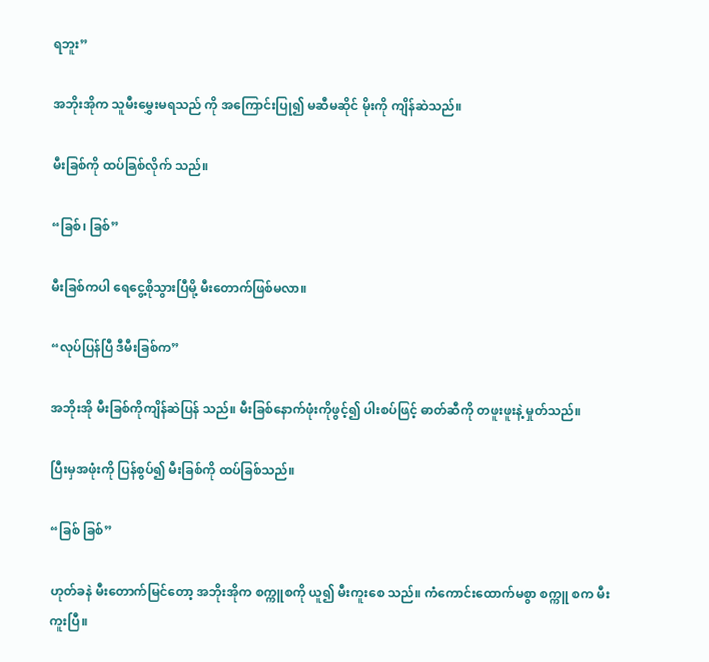ရဘူး”

အဘိုးအိုက သူမီးမွှေးမရသည် ကို အကြောင်းပြု၍ မဆီမဆိုင် မိုးကို ကျိန်ဆဲသည်။

မီးခြစ်ကို ထပ်ခြစ်လိုက် သည်။

“ခြစ်၊ ခြစ်”

မီးခြစ်ကပါ ရေငွေ့စိုသွားပြီမို့ မီးတောက်ဖြစ်မလာ။

“လုပ်ပြန်ပြီ ဒီမီးခြစ်က”

အဘိုးအို မီးခြစ်ကိုကျိန်ဆဲပြန် သည်။ မီးခြစ်နောက်ဖုံးကိုဖွင့်၍ ပါးစပ်ဖြင့် ဓာတ်ဆီကို တဖူးဖူးနဲ့ မှုတ်သည်။

ပြီးမှအဖုံးကို ပြန်စွပ်၍ မီးခြစ်ကို ထပ်ခြစ်သည်။

“ခြစ် ခြစ်”

ဟုတ်ခနဲ မီးတောက်မြင်တော့ အဘိုးအိုက စက္ကူစကို ယူ၍ မီးကူးစေ သည်။ ကံကောင်းထောက်မစွာ စက္ကူ စက မီးကူးပြီ။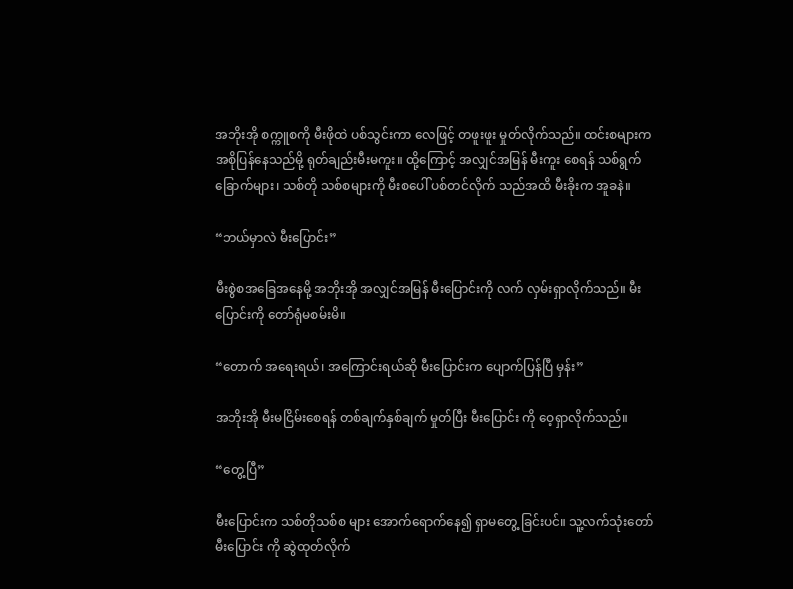အဘိုးအို စက္ကူစကို မီးဖိုထဲ ပစ်သွင်းကာ လေဖြင့် တဖူးဖူး မှုတ်လိုက်သည်။ ထင်းစများက အစိုပြန်နေသည်မို့ ရုတ်ချည်းမီးမကူး။ ထို့ကြောင့် အလျှင်အမြန် မီးကူး စေရန် သစ်ရွက်ခြောက်များ၊ သစ်တို သစ်စများကို မီးစပေါ် ပစ်တင်လိုက် သည်အထိ မီးခိုးက အူခနဲ။

“ဘယ်မှာလဲ မီးပြောင်း”

မီးစွဲစအခြေအနေမို့ အဘိုးအို အလျှင်အမြန် မီးပြောင်းကို လက် လှမ်းရှာလိုက်သည်။ မီးပြောင်းကို တော်ရုံမစမ်းမိ။

“တောက် အရေးရယ်၊ အကြောင်းရယ်ဆို မီးပြောင်းက ပျောက်ပြန်ပြီ မှန်း”

အဘိုးအို မီးမငြိမ်းစေရန် တစ်ချက်နှစ်ချက် မှုတ်ပြီး မီးပြောင်း ကို ဝေ့ရှာလိုက်သည်။

“တွေ့ပြီ”

မီးပြောင်းက သစ်တိုသစ်စ များ အောက်ရောက်နေ၍ ရှာမတွေ့ ခြင်းပင်။ သူ့လက်သုံးတော် မီးပြောင်း ကို ဆွဲထုတ်လိုက်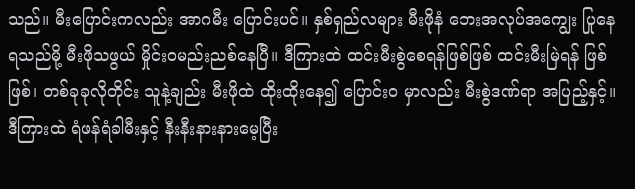သည်။ မီးပြောင်းကလည်း အာဂမီး ပြောင်းပင်။ နှစ်ရှည်လများ မီးဖိုနံ ဘေးအလုပ်အကျွေး ပြုနေရသည်မို့ မီးဖိုသဖွယ် မှိုင်းဝမည်းညစ်နေပြီ။ ဒီကြားထဲ ထင်းမီးစွဲစေရန်ဖြစ်ဖြစ် ထင်းမီးမြဲရန် ဖြစ်ဖြစ်၊ တစ်ခုခုလိုတိုင်း သူနဲ့ချည်း မီးဖိုထဲ ထိုးထိုးနေ၍ ပြောင်းဝ မှာလည်း မီးစွဲဒဏ်ရာ အပြည့်နှင့်။ ဒီကြားထဲ ရံဖန်ရံခါမီးနှင့် နီးနီးနားနားမေ့ပြီး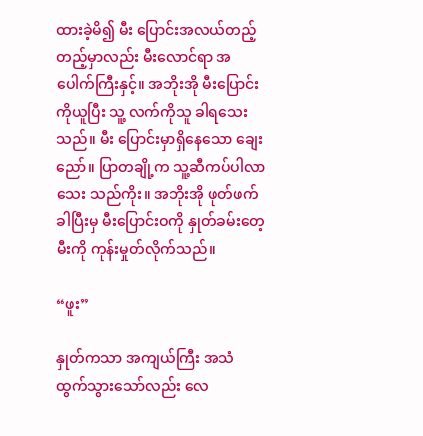ထားခဲ့မိ၍ မီး ပြောင်းအလယ်တည့် တည့်မှာလည်း မီးလောင်ရာ အပေါက်ကြီးနှင့်။ အဘိုးအို မီးပြောင်းကိုယူပြီး သူ့ လက်ကိုသူ ခါရသေးသည်။ မီး ပြောင်းမှာရှိနေသော ချေးညော်။ ပြာတချို့က သူ့ဆီကပ်ပါလာသေး သည်ကိုး။ အဘိုးအို ဖုတ်ဖက်ခါပြီးမှ မီးပြောင်းဝကို နှုတ်ခမ်းတေ့ မီးကို ကုန်းမှုတ်လိုက်သည်။

“ဖူး”

နှုတ်ကသာ အကျယ်ကြီး အသံ ထွက်သွားသော်လည်း လေ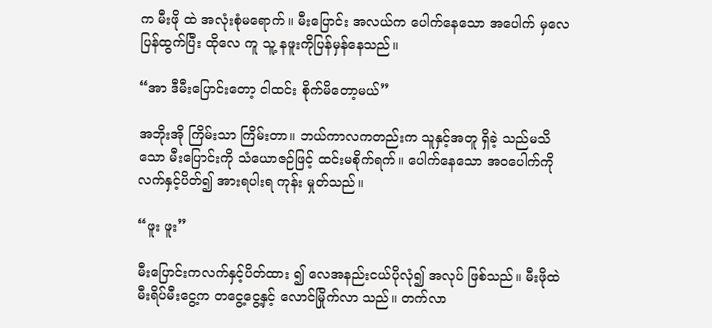က မီးဖို ထဲ အလုံးစုံမရောက်။ မီးပြောင်း အလယ်က ပေါက်နေသော အပေါက် မှလေပြန်ထွက်ပြီး ထိုလေ ကူ သူ့ နဖူးကိုပြန်မှန်နေသည်။

“အာ ဒီမီးပြောင်းတော့ ငါထင်း စိုက်မိတော့မယ်”

အဘိုးအို ကြိမ်းသာ ကြိမ်းတာ။ ဘယ်ကာလကတည်းက သူနှင့်အတူ ရှိခဲ့ သည်မသိသော မီးပြောင်းကို သံယောဇဉ်ဖြင့် ထင်းမစိုက်ရက်။ ပေါက်နေသော အဝပေါက်ကို လက်နှင့်ပိတ်၍ အားရပါးရ ကုန်း မှုတ်သည်။

“ဖူး ဖူး”

မီးပြောင်းကလက်နှင့်ပိတ်ထား ၍ လေအနည်းငယ်ပိုလုံ၍ အလုပ် ဖြစ်သည်။ မီးဖိုထဲ မီးရိပ်မီးငွေ့က တငွေ့ငွေ့နှင့် လောင်မြိုက်လာ သည်။ တက်လာ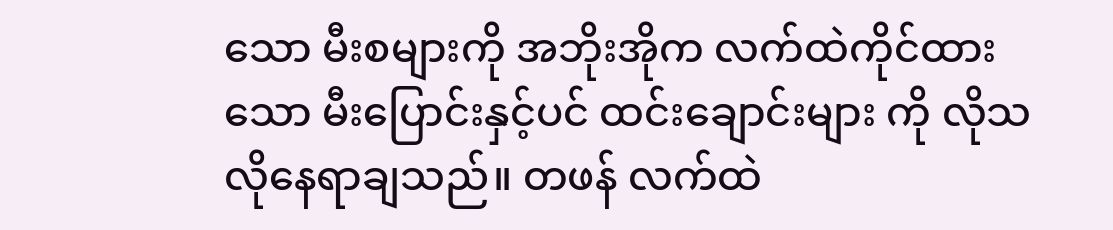သော မီးစများကို အဘိုးအိုက လက်ထဲကိုင်ထားသော မီးပြောင်းနှင့်ပင် ထင်းချောင်းများ ကို လိုသလိုနေရာချသည်။ တဖန် လက်ထဲ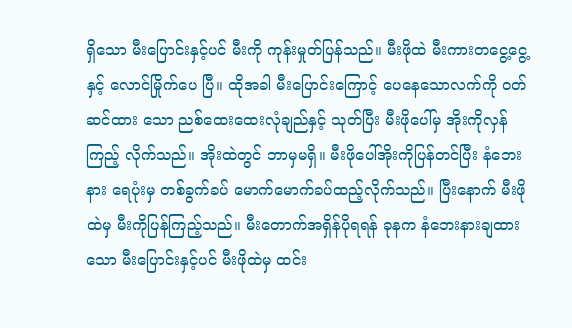ရှိသော မီးပြောင်းနှင့်ပင် မီးကို ကုန်းမှုတ်ပြန်သည်။ မီးဖိုထဲ မီးကားတငွေ့ငွေ့နှင့် လောင်မြိုက်ပေ ပြီ။ ထိုအခါ မီးပြောင်းကြောင့် ပေနေသောလက်ကို ဝတ်ဆင်ထား သော ညစ်ထေးထေးလုံချည်နှင့် သုတ်ပြီး မီးဖိုပေါ်မှ အိုးကိုလှန်ကြည့် လိုက်သည်။ အိုးထဲတွင် ဘာမှမရှိ။ မီးဖိုပေါ်အိုးကိုပြန်တင်ပြီး နံဘေးနား ရေပုံးမှ တစ်ခွက်ခပ် မောက်မောက်ခပ်ထည့်လိုက်သည်။ ပြီးနောက် မီးဖိုထဲမှ မီးကိုပြန်ကြည့်သည်။ မီးတောက်အရှိန်ပိုရရန် ခုနက နံဘေးနားချထားသော မီးပြောင်းနှင့်ပင် မီးဖိုထဲမှ ထင်း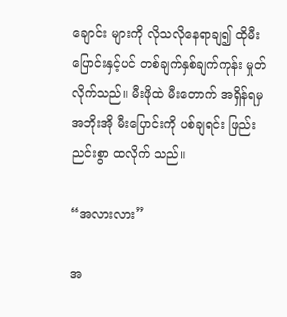ချောင်း များကို လိုသလိုနေရာချ၍ ထိုမီး ပြောင်းနှင့်ပင် တစ်ချက်နှစ်ချက်ကုန်း မှုတ်လိုက်သည်။ မီးဖိုထဲ မီးတောက် အရှိန်ရမှ အဘိုးအို မီးပြောင်းကို ပစ်ချရင်း ဖြည်းညင်းစွာ ထလိုက် သည်။

“အလားလား”

အ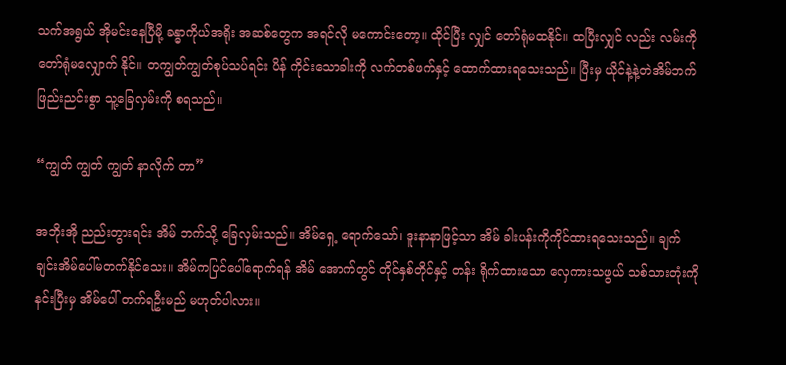သက်အရွယ် အိုမင်းနေပြီမို့ ခန္ဓာကိုယ်အရိုး အဆစ်တွေက အရင်လို မကောင်းတော့။ ထိုင်ပြီး လျှင် တော်ရုံမထနိုင်။ ထပြီးလျှင် လည်း လမ်းကိုတော်ရုံမလျှောက် နိုင်။ တကျွတ်ကျွတ်စုပ်သပ်ရင်း ပိန် ကိုင်းသောခါးကို လက်တစ်ဖက်နှင့် ထောက်ထားရသေးသည်။ ပြီးမှ ယိုင်နဲ့နဲ့တဲအိမ်ဘက် ဖြည်းညင်းစွာ သူ့ခြေလှမ်းကို စရသည်။

“ကျွတ် ကျွတ် ကျွတ် နာလိုက် တာ”

အဘိုးအို ညည်းတွားရင်း အိမ် ဘက်သို့ ခြေလှမ်းသည်။ အိမ်ရှေ့ ရောက်သော်၊ ဒူးနာနာဖြင့်သာ အိမ် ခါးပန်းကိုကိုင်ထားရသေးသည်။ ချက်ချင်းအိမ်ပေါ်မတက်နိုင်သေး။ အိမ်ကပြင်ပေါ်ရောက်ရန် အိမ် အောက်တွင် တိုင်နှစ်တိုင်နှင့် တန်း ရိုက်ထားသော လှေကားသဖွယ် သစ်သားတုံးကို နင်းပြီးမှ အိမ်ပေါ် တက်ရဦးမည် မဟုတ်ပါလား။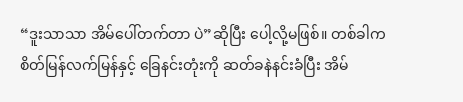“ဒူးသာသာ အိမ်ပေါ်တက်တာ ပဲ”ဆိုပြီး ပေါ့လို့မဖြစ်။ တစ်ခါက စိတ်မြန်လက်မြန်နှင့် ခြေနင်းတုံးကို ဆတ်ခနဲနင်းခံပြီး အိမ်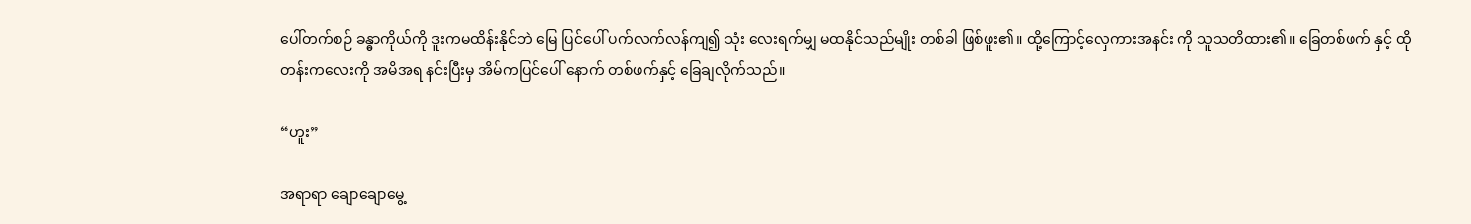ပေါ်တက်စဉ် ခန္ဓာကိုယ်ကို ဒူးကမထိန်းနိုင်ဘဲ မြေ ပြင်ပေါ် ပက်လက်လန်ကျ၍ သုံး လေးရက်မျှ မထနိုင်သည်မျိုး တစ်ခါ ဖြစ်ဖူး၏။ ထို့ကြောင့်လှေကားအနင်း ကို သူသတိထား၏။ ခြေတစ်ဖက် နှင့် ထိုတန်းကလေးကို အမိအရ နင်းပြီးမှ အိမ်ကပြင်ပေါ် နောက် တစ်ဖက်နှင့် ခြေချလိုက်သည်။

“ဟူး”

အရာရာ ချောချောမွေ့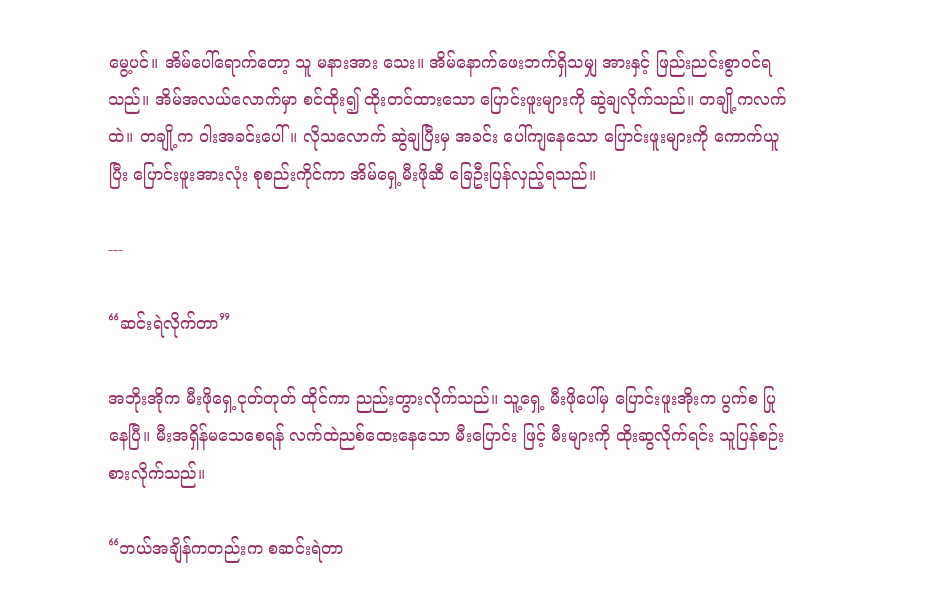မွေ့ပင်။ အိမ်ပေါ်ရောက်တော့ သူ မနားအား သေး။ အိမ်နောက်ဖေးဘက်ရှိသမျှ အားနှင့် ဖြည်းညင်းစွာဝင်ရသည်။ အိမ်အလယ်လောက်မှာ စင်ထိုး၍ ထိုးတင်ထားသော ပြောင်းဖူးများကို ဆွဲချလိုက်သည်။ တချို့ကလက်ထဲ။ တချို့က ဝါးအခင်းပေါ်။ လိုသလောက် ဆွဲချပြီးမှ အခင်း ပေါ်ကျနေသော ပြောင်းဖူးများကို ကောက်ယူပြီး ပြောင်းဖူးအားလုံး စုစည်းကိုင်ကာ အိမ်ရှေ့မီးဖိုဆီ ခြေဦးပြန်လှည့်ရသည်။

---

“ဆင်းရဲလိုက်တာ”

အဘိုးအိုက မီးဖိုရှေ့ငုတ်တုတ် ထိုင်ကာ ညည်းတွားလိုက်သည်။ သူ့ရှေ့ မီးဖိုပေါ်မှ ပြောင်းဖူးအိုးက ပွက်စ ပြုနေပြီ။ မီးအရှိန်မသေစေရန် လက်ထဲညစ်ထေးနေသော မီးပြောင်း ဖြင့် မီးများကို ထိုးဆွလိုက်ရင်း သူပြန်စဉ်းစားလိုက်သည်။

“ဘယ်အချိန်ကတည်းက စဆင်းရဲတာ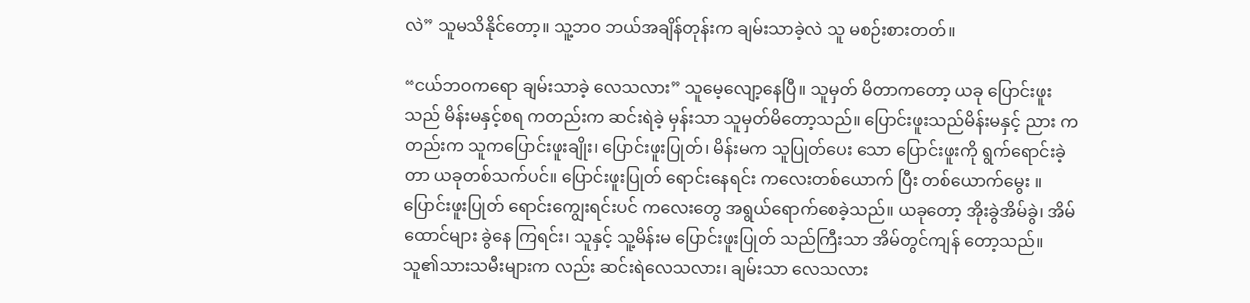လဲ” သူမသိနိုင်တော့။ သူ့ဘဝ ဘယ်အချိန်တုန်းက ချမ်းသာခဲ့လဲ သူ မစဉ်းစားတတ်။

“ငယ်ဘဝကရော ချမ်းသာခဲ့ လေသလား” သူမေ့လျော့နေပြီ။ သူမှတ် မိတာကတော့ ယခု ပြောင်းဖူးသည် မိန်းမနှင့်စရ ကတည်းက ဆင်းရဲခဲ့ မှန်းသာ သူမှတ်မိတော့သည်။ ပြောင်းဖူးသည်မိန်းမနှင့် ညား ကတည်းက သူကပြောင်းဖူးချိုး၊ ပြောင်းဖူးပြုတ်၊ မိန်းမက သူပြုတ်ပေး သော ပြောင်းဖူးကို ရွက်ရောင်းခဲ့ တာ ယခုတစ်သက်ပင်။ ပြောင်းဖူးပြုတ် ရောင်းနေရင်း ကလေးတစ်ယောက် ပြီး တစ်ယောက်မွေး ။ ပြောင်းဖူးပြုတ် ရောင်းကျွေးရင်းပင် ကလေးတွေ အရွယ်ရောက်စေခဲ့သည်။ ယခုတော့ အိုးခွဲအိမ်ခွဲ၊ အိမ်ထောင်များ ခွဲနေ ကြရင်း၊ သူနှင့် သူ့မိန်းမ ပြောင်းဖူးပြုတ် သည်ကြီးသာ အိမ်တွင်ကျန် တော့သည်။ သူ၏သားသမီးများက လည်း ဆင်းရဲလေသလား၊ ချမ်းသာ လေသလား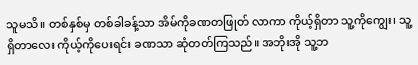သူမသိ။ တစ်နှစ်မှ တစ်ခါခန့်သာ အိမ်ကိုခဏတဖြုတ် လာကာ ကိုယ့်ရှိတာ သူ့ကိုကျွေး၊ သူ့ရှိတာလေး ကိုယ့်ကိုပေးရင်း ခဏသာ ဆုံတတ်ကြသည်။ အဘိုးအို သူ့ဘ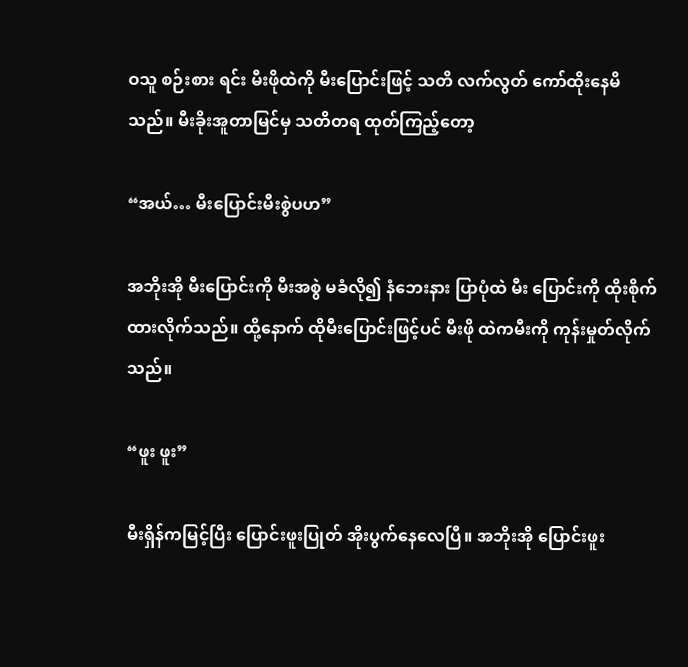ဝသူ စဉ်းစား ရင်း မီးဖိုထဲကို မီးပြောင်းဖြင့် သတိ လက်လွတ် ကော်ထိုးနေမိသည်။ မီးခိုးအူတာမြင်မှ သတိတရ ထုတ်ကြည့်တော့

“အယ်… မီးပြောင်းမီးစွဲပဟ”

အဘိုးအို မီးပြောင်းကို မီးအစွဲ မခံလို၍ နံဘေးနား ပြာပုံထဲ မီး ပြောင်းကို ထိုးစိုက်ထားလိုက်သည်။ ထို့နောက် ထိုမီးပြောင်းဖြင့်ပင် မီးဖို ထဲကမီးကို ကုန်းမှုတ်လိုက်သည်။

“ဖူး ဖူး”

မီးရှိန်ကမြင့်ပြီး ပြောင်းဖူးပြုတ် အိုးပွက်နေလေပြီ။ အဘိုးအို ပြောင်းဖူး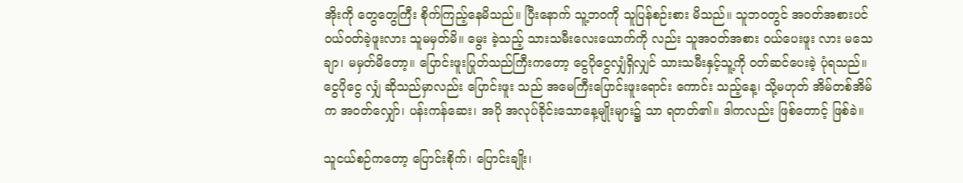အိုးကို တွေတွေကြီး စိုက်ကြည့်နေမိသည်။ ပြီးနောက် သူ့ဘဝကို သူပြန်စဉ်းစား မိသည်။ သူဘဝတွင် အဝတ်အစားပင် ဝယ်ဝတ်ခဲ့ဖူးလား သူမမှတ်မိ။ မွေး ခဲ့သည့် သားသမီးလေးယောက်ကို လည်း သူအဝတ်အစား ဝယ်ပေးဖူး လား မသေချာ၊ မမှတ်မိတော့။ ပြောင်းဖူးပြုတ်သည်ကြီးကတော့ ငွေပိုငွေလျှံရှိလျှင် သားသမီးနှင့်သူ့ကို ဝတ်ဆင်ပေးခဲ့ ပုံရသည်။ ငွေပိုငွေ လျှံ ဆိုသည်မှာလည်း ပြောင်းဖူး သည် အမေကြီးပြောင်းဖူးရောင်း ကောင်း သည့်နေ့၊ သို့မဟုတ် အိမ်တစ်အိမ်က အဝတ်လျှော်၊ ပန်းကန်ဆေး၊ အပို အလုပ်ခိုင်းသောနေ့မျိုးများ၌ သာ ရတတ်၏။ ဒါကလည်း ဖြစ်တောင့် ဖြစ်ခဲ။

သူငယ်စဉ်ကတော့ ပြောင်းစိုက်၊ ပြောင်းချိုး၊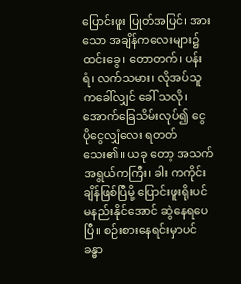ပြောင်းဖူး ပြုတ်အပြင်၊ အားသော အချိန်ကလေးများ၌ ထင်းခွေ၊ တောတက်၊ ပန်းရံ၊ လက်သမား၊ လိုအပ်သူကခေါ်လျှင် ခေါ် သလို၊ အောက်ခြေသိမ်းလုပ်၍ ငွေ ပိုငွေလျှံလေး ရတတ်သေး၏။ ယခု တော့ အသက်အရွယ်ကကြီး၊ ခါး ကကိုင်းချိန်ဖြစ်ပြီမို့ ပြောင်းဖူးရိုးပင် မနည်းနိုင်အောင် ဆွဲနေရပေပြီ။ စဉ်းစားနေရင်းမှာပင် ခန္ဓာ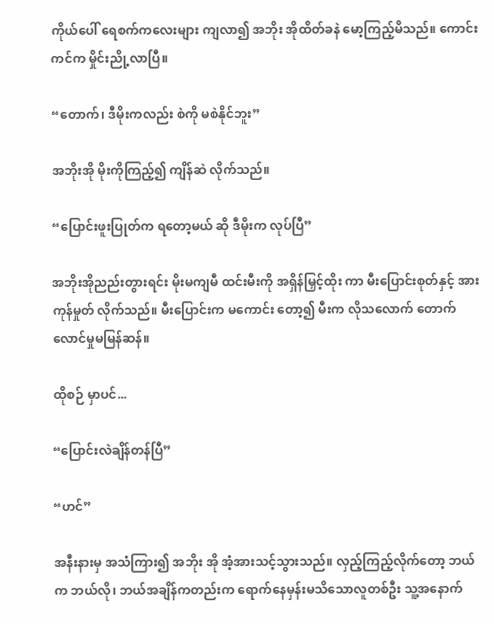ကိုယ်ပေါ် ရေစက်ကလေးများ ကျလာ၍ အဘိုး အိုထိတ်ခနဲ မော့ကြည့်မိသည်။ ကောင်းကင်က မှိုင်းညို့လာပြီ။

“တောက်၊ ဒီမိုးကလည်း စဲကို မစဲနိုင်ဘူး”

အဘိုးအို မိုးကိုကြည့်၍ ကျိန်ဆဲ လိုက်သည်။

“ပြောင်းဖူးပြုတ်က ရတော့မယ် ဆို ဒီမိုးက လုပ်ပြီ”

အဘိုးအိုညည်းတွားရင်း မိုးမကျမီ ထင်းမီးကို အရှိန်မြှင့်ထိုး ကာ မီးပြောင်းစုတ်နှင့် အားကုန်မှုတ် လိုက်သည်။ မီးပြောင်းက မကောင်း တော့၍ မီးက လိုသလောက် တောက်လောင်မှုမမြန်ဆန်။

ထိုစဉ် မှာပင်...

“ပြောင်းလဲချိန်တန်ပြီ”

“ဟင်”

အနီးနားမှ အသံကြား၍ အဘိုး အို အံ့အားသင့်သွားသည်။ လှည့်ကြည့်လိုက်တော့ ဘယ်က ဘယ်လို၊ ဘယ်အချိန်ကတည်းက ရောက်နေမှန်းမသိသောလူတစ်ဦး သူ့အနောက်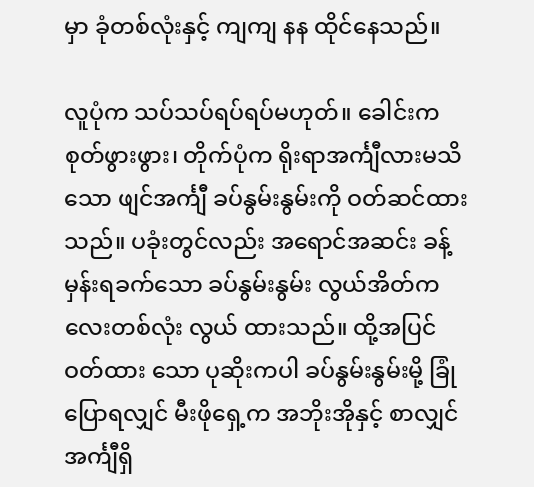မှာ ခုံတစ်လုံးနှင့် ကျကျ နန ထိုင်နေသည်။

လူပုံက သပ်သပ်ရပ်ရပ်မဟုတ်။ ခေါင်းကစုတ်ဖွားဖွား၊ တိုက်ပုံက ရိုးရာအင်္ကျီလားမသိသော ဖျင်အင်္ကျီ ခပ်နွမ်းနွမ်းကို ဝတ်ဆင်ထားသည်။ ပခုံးတွင်လည်း အရောင်အဆင်း ခန့်မှန်းရခက်သော ခပ်နွမ်းနွမ်း လွယ်အိတ်ကလေးတစ်လုံး လွယ် ထားသည်။ ထို့အပြင် ဝတ်ထား သော ပုဆိုးကပါ ခပ်နွမ်းနွမ်းမို့ ခြုံ ပြောရလျှင် မီးဖိုရှေ့က အဘိုးအိုနှင့် စာလျှင် အင်္ကျီရှိ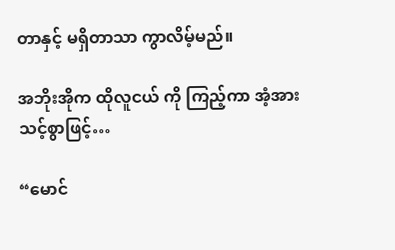တာနှင့် မရှိတာသာ ကွာလိမ့်မည်။

အဘိုးအိုက ထိုလူငယ် ကို ကြည့်ကာ အံ့အားသင့်စွာဖြင့်…

“မောင်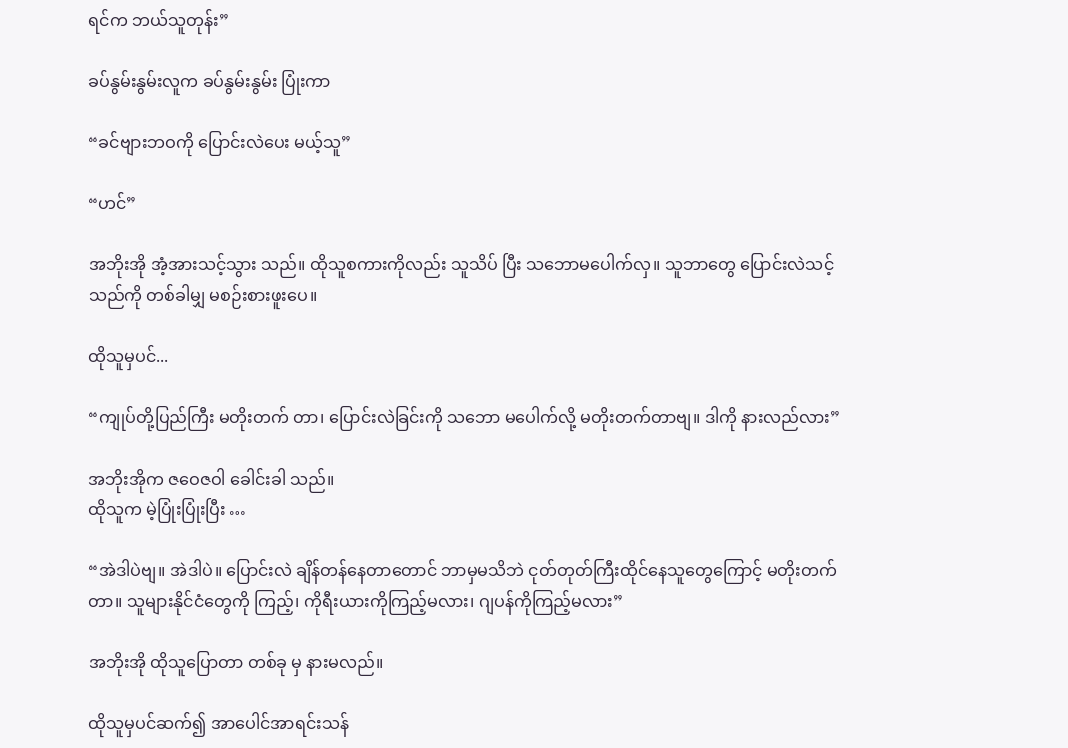ရင်က ဘယ်သူတုန်း”

ခပ်နွမ်းနွမ်းလူက ခပ်နွမ်းနွမ်း ပြုံးကာ

“ခင်ဗျားဘဝကို ပြောင်းလဲပေး မယ့်သူ”

“ဟင်”

အဘိုးအို အံ့အားသင့်သွား သည်။ ထိုသူစကားကိုလည်း သူသိပ် ပြီး သဘောမပေါက်လှ။ သူဘာတွေ ပြောင်းလဲသင့်သည်ကို တစ်ခါမျှ မစဉ်းစားဖူးပေ။

ထိုသူမှပင်...

“ကျုပ်တို့ပြည်ကြီး မတိုးတက် တာ၊ ပြောင်းလဲခြင်းကို သဘော မပေါက်လို့ မတိုးတက်တာဗျ။ ဒါကို နားလည်လား”

အဘိုးအိုက ဇဝေဇဝါ ခေါင်းခါ သည်။
ထိုသူက မဲ့ပြုံးပြုံးပြီး …

“အဲဒါပဲဗျ။ အဲဒါပဲ။ ပြောင်းလဲ ချိန်တန်နေတာတောင် ဘာမှမသိဘဲ ငုတ်တုတ်ကြီးထိုင်နေသူတွေကြောင့် မတိုးတက်တာ။ သူများနိုင်ငံတွေကို ကြည့်၊ ကိုရီးယားကိုကြည့်မလား၊ ဂျပန်ကိုကြည့်မလား”

အဘိုးအို ထိုသူပြောတာ တစ်ခု မှ နားမလည်။

ထိုသူမှပင်ဆက်၍ အာပေါင်အာရင်းသန်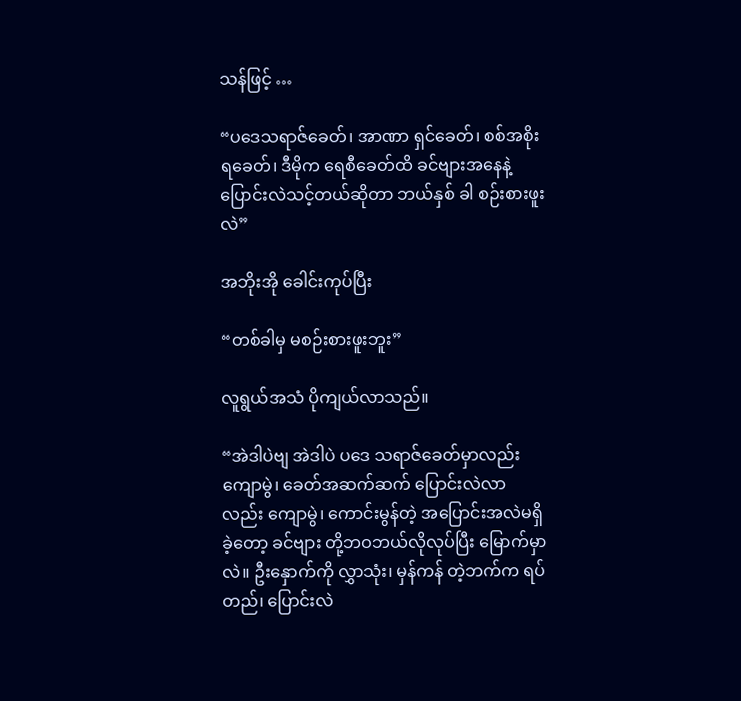သန်ဖြင့် …

“ပဒေသရာဇ်ခေတ်၊ အာဏာ ရှင်ခေတ်၊ စစ်အစိုးရခေတ်၊ ဒီမိုက ရေစီခေတ်ထိ ခင်ဗျားအနေနဲ့ ပြောင်းလဲသင့်တယ်ဆိုတာ ဘယ်နှစ် ခါ စဉ်းစားဖူးလဲ”

အဘိုးအို ခေါင်းကုပ်ပြီး

“တစ်ခါမှ မစဉ်းစားဖူးဘူး”

လူရွယ်အသံ ပိုကျယ်လာသည်။

“အဲဒါပဲဗျ အဲဒါပဲ ပဒေ သရာဇ်ခေတ်မှာလည်း ကျောမွဲ၊ ခေတ်အဆက်ဆက် ပြောင်းလဲလာ လည်း ကျောမွဲ၊ ကောင်းမွန်တဲ့ အပြောင်းအလဲမရှိခဲ့တော့ ခင်ဗျား တို့ဘဝဘယ်လိုလုပ်ပြီး မြောက်မှာ လဲ။ ဦးနှောက်ကို လွှာသုံး၊ မှန်ကန် တဲ့ဘက်က ရပ်တည်၊ ပြောင်းလဲ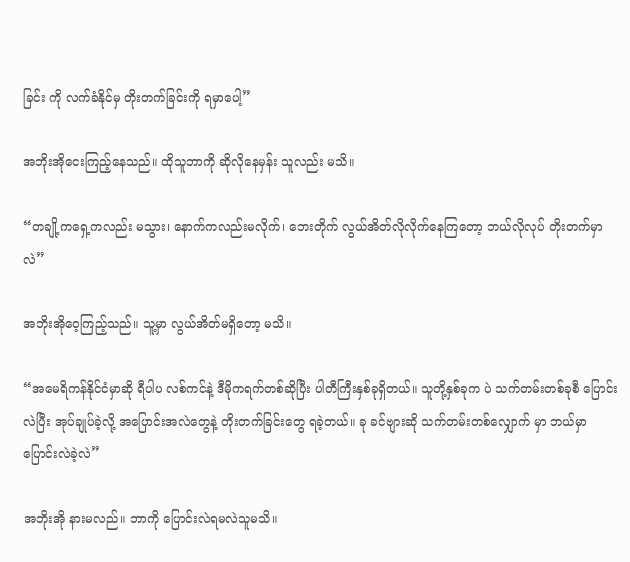ခြင်း ကို လက်ခံနိုင်မှ တိုးတက်ခြင်းကို ရမှာပေါ့”

အဘိုးအိုငေးကြည့်နေသည်။ ထိုသူဘာကို ဆိုလိုနေမှန်း သူလည်း မသိ။

“တချို့ကရှေ့ကလည်း မသွား၊ နောက်ကလည်းမလိုက်၊ ဘေးတိုက် လွယ်အိတ်လိုလိုက်နေကြတော့ ဘယ်လိုလုပ် တိုးတက်မှာလဲ”

အဘိုးအိုဝေ့ကြည့်သည်။ သူ့မှာ လွယ်အိတ်မရှိတော့ မသိ။

“အမေရိကန်နိုင်ငံမှာဆို ရီပါပ လစ်ကင်နဲ့ ဒီမိုကရက်တစ်ဆိုပြီး ပါတီကြီးနှစ်ခုရှိတယ်။ သူတို့နှစ်ခုက ပဲ သက်တမ်းတစ်ခုစီ ပြောင်းလဲပြီး အုပ်ချုပ်ခဲ့လို့ အပြောင်းအလဲတွေနဲ့ တိုးတက်ခြင်းတွေ ရခဲ့တယ်။ ခု ခင်ဗျားဆို သက်တမ်းတစ်လျှောက် မှာ ဘယ်မှာပြောင်းလဲခဲ့လဲ”

အဘိုးအို နားမလည်။ ဘာကို ပြောင်းလဲရမလဲသူမသိ။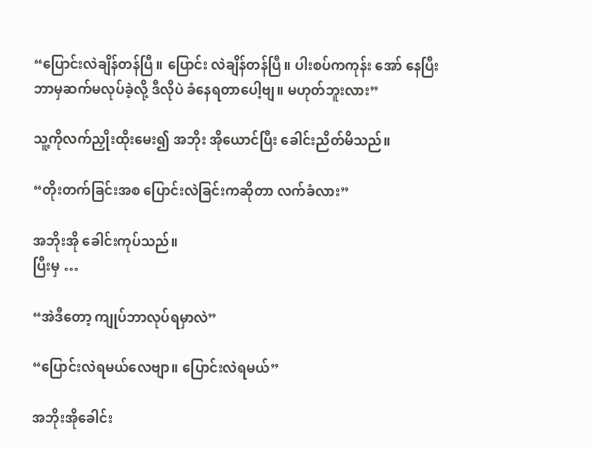“ပြောင်းလဲချိန်တန်ပြီ။ ပြောင်း လဲချိန်တန်ပြီ။ ပါးစပ်ကကုန်း အော် နေပြီး ဘာမှဆက်မလုပ်ခဲ့လို့ ဒီလိုပဲ ခံနေရတာပေါ့ဗျ။ မဟုတ်ဘူးလား”

သူ့ကိုလက်ညှိုးထိုးမေး၍ အဘိုး အိုယောင်ပြီး ခေါင်းညိတ်မိသည်။

“တိုးတက်ခြင်းအစ ပြောင်းလဲခြင်းကဆိုတာ လက်ခံလား”

အဘိုးအို ခေါင်းကုပ်သည်။
ပြီးမှ …

“အဲဒီတော့ ကျုပ်ဘာလုပ်ရမှာလဲ”

“ပြောင်းလဲရမယ်လေဗျာ။ ပြောင်းလဲရမယ်”

အဘိုးအိုခေါင်း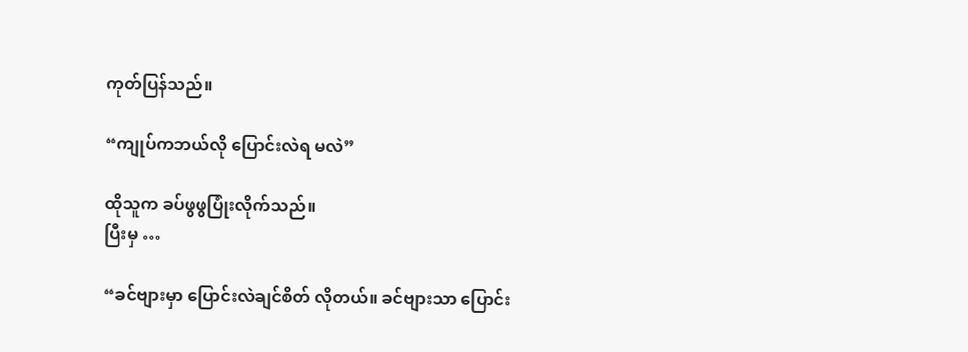ကုတ်ပြန်သည်။

“ကျုပ်ကဘယ်လို ပြောင်းလဲရ မလဲ”

ထိုသူက ခပ်ဖွဖွပြုံးလိုက်သည်။
ပြီးမှ …

“ခင်ဗျားမှာ ပြောင်းလဲချင်စိတ် လိုတယ်။ ခင်ဗျားသာ ပြောင်း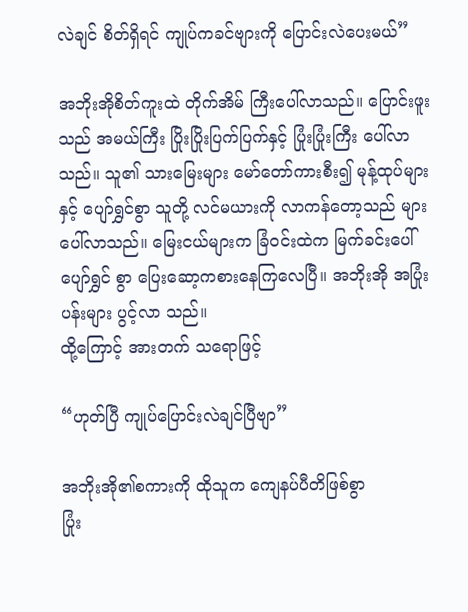လဲချင် စိတ်ရှိရင် ကျုပ်ကခင်ဗျားကို ပြောင်းလဲပေးမယ်”

အဘိုးအိုစိတ်ကူးထဲ တိုက်အိမ် ကြီးပေါ်လာသည်။ ပြောင်းဖူးသည် အမယ်ကြီး ပြိုးပြိုးပြက်ပြက်နှင့် ပြုံးပြုံးကြီး ပေါ်လာသည်။ သူ၏ သားမြေးများ မော်တော်ကားစီး၍ မုန့်ထုပ်များနှင့် ပျော်ရွှင်စွာ သူတို့ လင်မယားကို လာကန်တော့သည် များ ပေါ်လာသည်။ မြေးငယ်များက ခြံဝင်းထဲက မြက်ခင်းပေါ် ပျော်ရွှင် စွာ ပြေးဆော့ကစားနေကြလေပြီ။ အဘိုးအို အပြုံးပန်းများ ပွင့်လာ သည်။
ထို့ကြောင့် အားတက် သရောဖြင့်

“ဟုတ်ပြီ ကျုပ်ပြောင်းလဲချင်ပြီဗျာ”

အဘိုးအို၏စကားကို ထိုသူက ကျေနပ်ပီတိဖြစ်စွာ
ပြုံး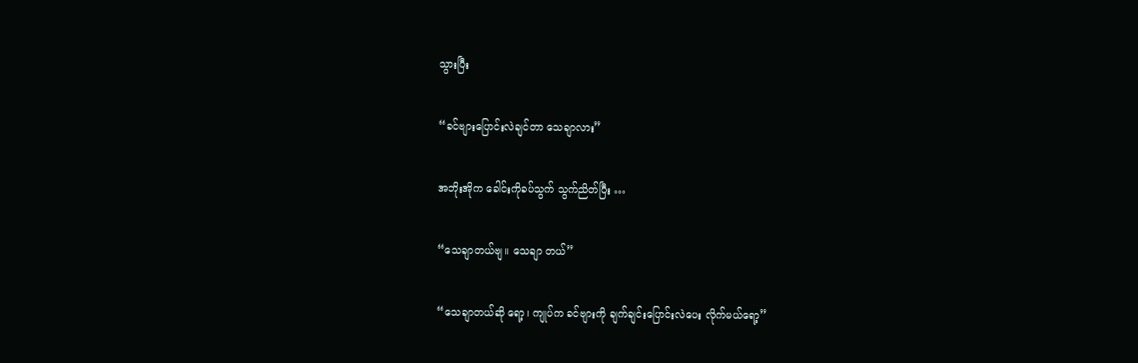သွားပြီး

“ခင်ဗျားပြောင်းလဲချင်တာ သေချာလား”

အဘိုးအိုက ခေါင်းကိုခပ်သွက် သွက်ညိတ်ပြီး …

“သေချာတယ်ဗျ။ သေချာ တယ်”

“သေချာတယ်ဆို ရော့၊ ကျုပ်က ခင်ဗျားကို ချက်ချင်းပြောင်းလဲပေး လိုက်မယ်ရော့”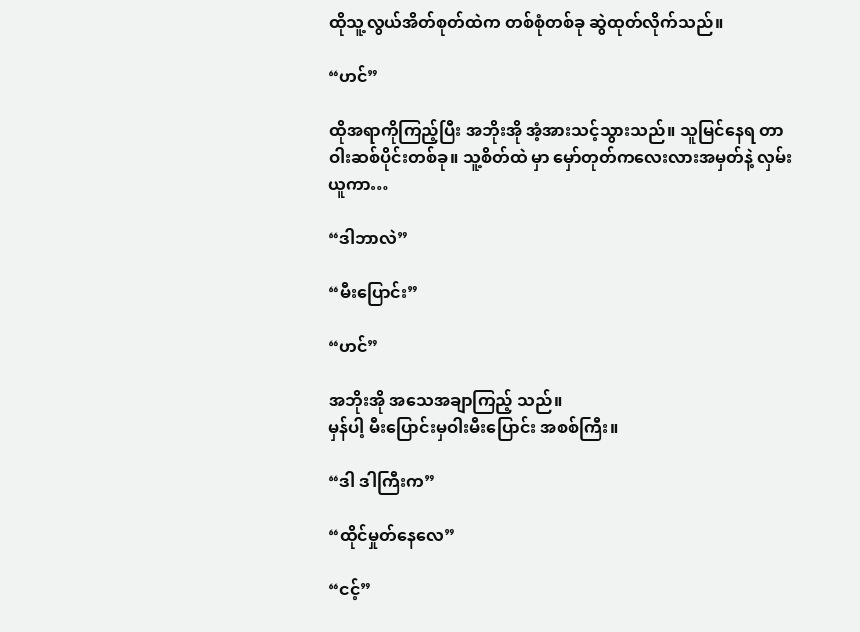ထိုသူ့လွယ်အိတ်စုတ်ထဲက တစ်စုံတစ်ခု ဆွဲထုတ်လိုက်သည်။

“ဟင်”

ထိုအရာကိုကြည့်ပြီး အဘိုးအို အံ့အားသင့်သွားသည်။ သူမြင်နေရ တာ ဝါးဆစ်ပိုင်းတစ်ခု။ သူ့စိတ်ထဲ မှာ မှော်တုတ်ကလေးလားအမှတ်နဲ့ လှမ်းယူကာ…

“ဒါဘာလဲ”

“မီးပြောင်း”

“ဟင်”

အဘိုးအို အသေအချာကြည့် သည်။
မှန်ပါ့ မီးပြောင်းမှဝါးမီးပြောင်း အစစ်ကြီး။

“ဒါ ဒါကြီးက”

“ထိုင်မှုတ်နေလေ”

“ငင့်”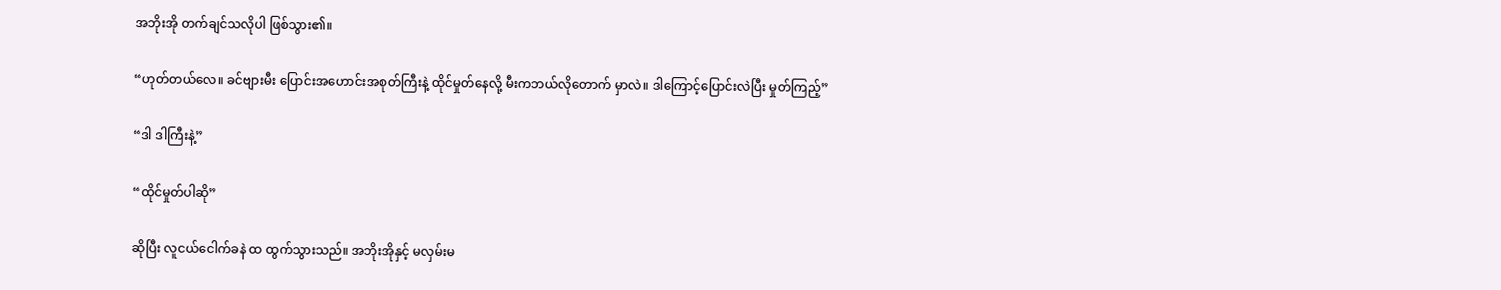အဘိုးအို တက်ချင်သလိုပါ ဖြစ်သွား၏။

“ဟုတ်တယ်လေ။ ခင်ဗျားမီး ပြောင်းအဟောင်းအစုတ်ကြီးနဲ့ ထိုင်မှုတ်နေလို့ မီးကဘယ်လိုတောက် မှာလဲ။ ဒါကြောင့်ပြောင်းလဲပြီး မှုတ်ကြည့်”

“ဒါ ဒါကြီးနဲ့”

“ထိုင်မှုတ်ပါဆို”

ဆိုပြီး လူငယ်ငေါက်ခနဲ ထ ထွက်သွားသည်။ အဘိုးအိုနှင့် မလှမ်းမ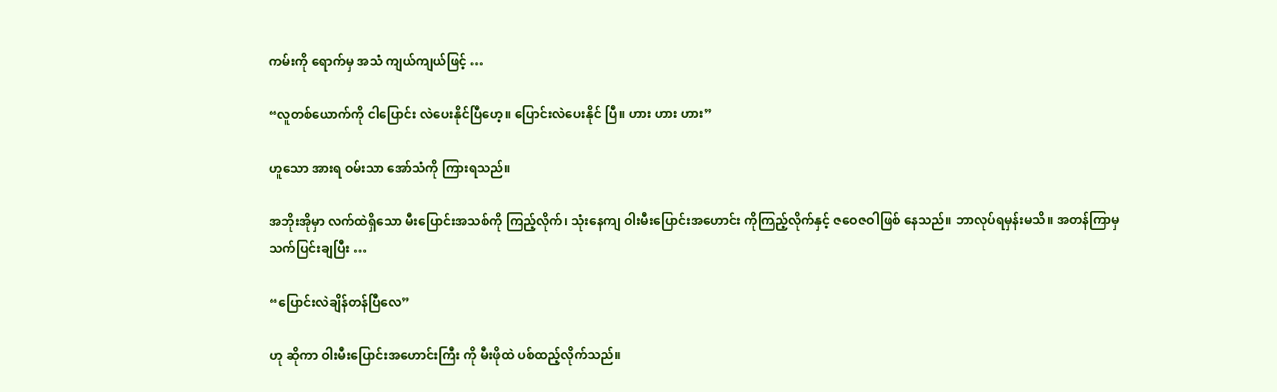ကမ်းကို ရောက်မှ အသံ ကျယ်ကျယ်ဖြင့် …

“လူတစ်ယောက်ကို ငါပြောင်း လဲပေးနိုင်ပြီဟေ့။ ပြောင်းလဲပေးနိုင် ပြီ။ ဟား ဟား ဟား”

ဟူသော အားရ ဝမ်းသာ အော်သံကို ကြားရသည်။

အဘိုးအိုမှာ လက်ထဲရှိသော မီးပြောင်းအသစ်ကို ကြည့်လိုက်၊ သုံးနေကျ ဝါးမီးပြောင်းအဟောင်း ကိုကြည့်လိုက်နှင့် ဇဝေဇဝါဖြစ် နေသည်။ ဘာလုပ်ရမှန်းမသိ။ အတန်ကြာမှ သက်ပြင်းချပြီး …

“ပြောင်းလဲချိန်တန်ပြီလေ”

ဟု ဆိုကာ ဝါးမီးပြောင်းအဟောင်းကြီး ကို မီးဖိုထဲ ပစ်ထည့်လိုက်သည်။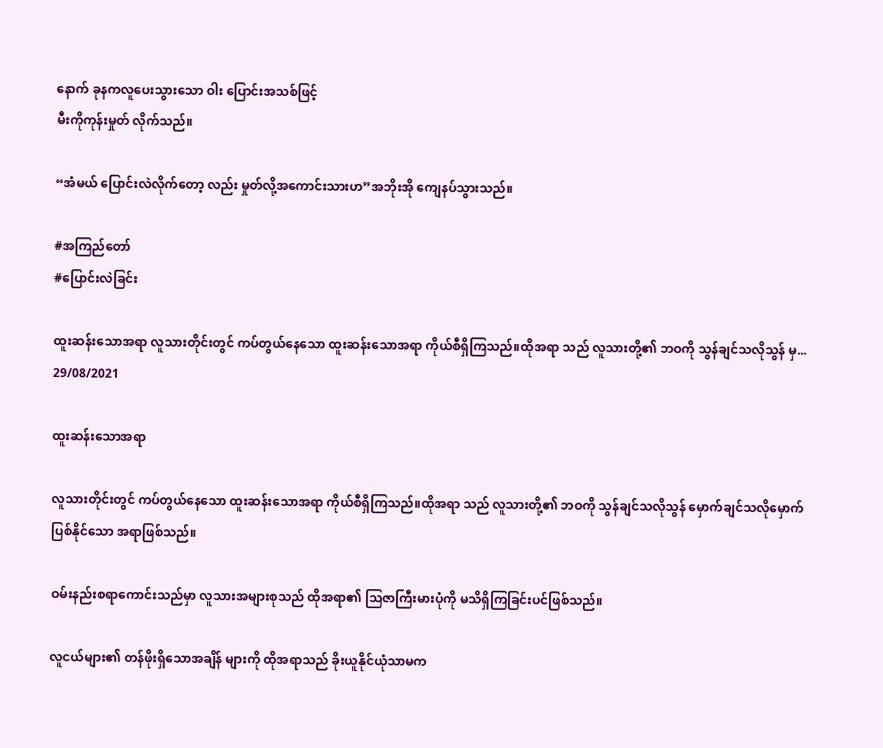နောက် ခုနကလူပေးသွားသော ဝါး ပြောင်းအသစ်ဖြင့်
မီးကိုကုန်းမှုတ် လိုက်သည်။

“အံမယ် ပြောင်းလဲလိုက်တော့ လည်း မှုတ်လို့အကောင်းသားဟ”အဘိုးအို ကျေနပ်သွားသည်။

#အကြည်တော်
#ပြောင်းလဲခြင်း

ထူးဆန်းသောအရာ လူသားတိုင်းတွင် ကပ်တွယ်နေသော ထူးဆန်းသောအရာ ကိုယ်စီရှိကြသည်။ထိုအရာ သည် လူသားတို့၏ ဘဝကို သွန်ချင်သလိုသွန် မှ...
29/08/2021

ထူးဆန်းသောအရာ

လူသားတိုင်းတွင် ကပ်တွယ်နေသော ထူးဆန်းသောအရာ ကိုယ်စီရှိကြသည်။ထိုအရာ သည် လူသားတို့၏ ဘဝကို သွန်ချင်သလိုသွန် မှောက်ချင်သလိုမှောက်ပြစ်နိုင်သော အရာဖြစ်သည်။

ဝမ်းနည်းစရာကောင်းသည်မှာ လူသားအများစုသည် ထိုအရာ၏ သြဇာကြီးမားပုံကို မသိရှိကြခြင်းပင်ဖြစ်သည်။

လူငယ်များ၏ တန်ဖိုးရှိသောအချိန် များကို ထိုအရာသည် ခိုးယူနိုင်ယုံသာမက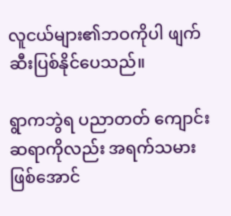လူငယ်များ၏ဘဝကိုပါ ဖျက်ဆီးပြစ်နိုင်ပေသည်။

ရွာကဘွဲရ ပညာတတ် ကျောင်းဆရာကိုလည်း အရက်သမားဖြစ်အောင်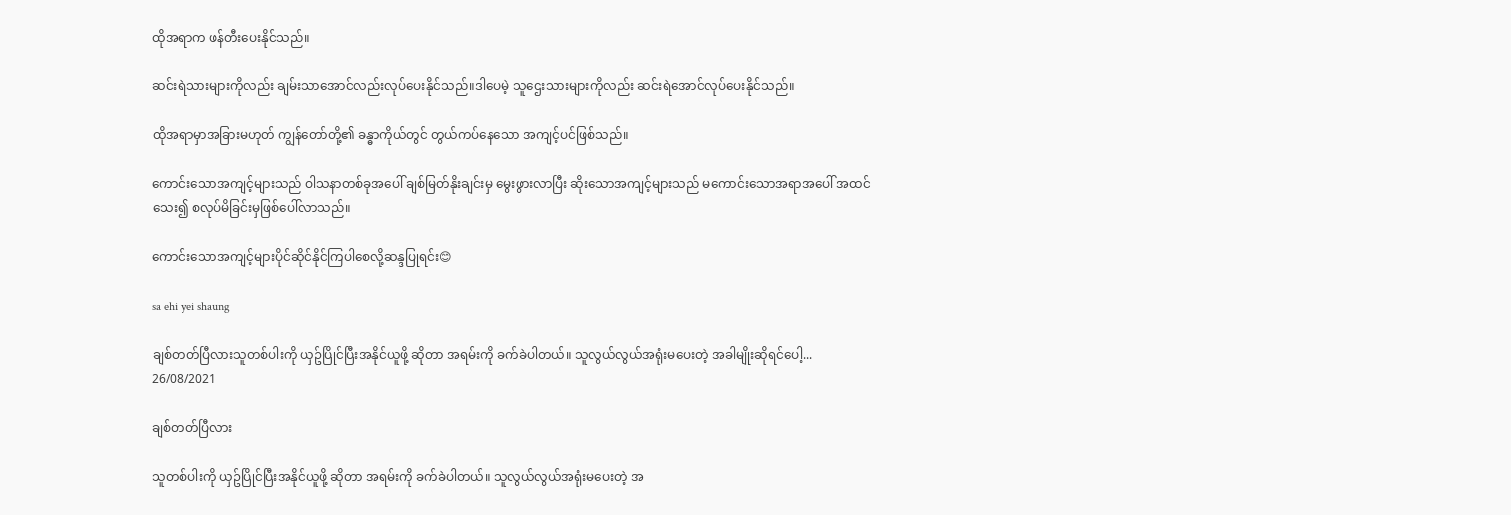ထိုအရာက ဖန်တီးပေးနိုင်‌သည်။

ဆင်းရဲသားများကိုလည်း ချမ်းသာအောင်လည်းလုပ်ပေးနိုင်သည်။ဒါပေမဲ့ သူဌေးသားများကိုလည်း ဆင်းရဲအောင်လုပ်ပေးနိုင်သည်။

ထိုအရာမှာအခြားမဟုတ် ကျွန်တော်တို့၏ ခန္ဓာကိုယ်တွင် တွယ်ကပ်နေသော အကျင့်ပင်ဖြစ်သည်။

ကောင်းသောအကျင့်များသည် ဝါသနာတစ်ခုအပေါ် ချစ်မြတ်နိုးချင်းမှ မွေးဖွားလာပြီး ဆိုးသောအကျင့်များသည် မကောင်းသောအရာအပေါ် အထင်သေး၍ စလုပ်မိခြင်းမှဖြစ်ပေါ်လာသည်။

ကောင်းသောအကျင့်များပိုင်ဆိုင်နိုင်ကြပါစေလို့ဆန္ဒပြုရင်း😊

sa ehi yei shaung

ချစ်တတ်ပြီလားသူတစ်ပါးကို ယှဥ်ပြိုင်ပြီးအနိုင်ယူဖို့ ဆိုတာ အရမ်းကို ခက်ခဲပါတယ်။ သူလွယ်လွယ်အရုံးမပေးတဲ့ အခါမျိုးဆိုရင်ပေါ့...
26/08/2021

ချစ်တတ်ပြီလား

သူတစ်ပါးကို ယှဥ်ပြိုင်ပြီးအနိုင်ယူဖို့ ဆိုတာ အရမ်းကို ခက်ခဲပါတယ်။ သူလွယ်လွယ်အရုံးမပေးတဲ့ အ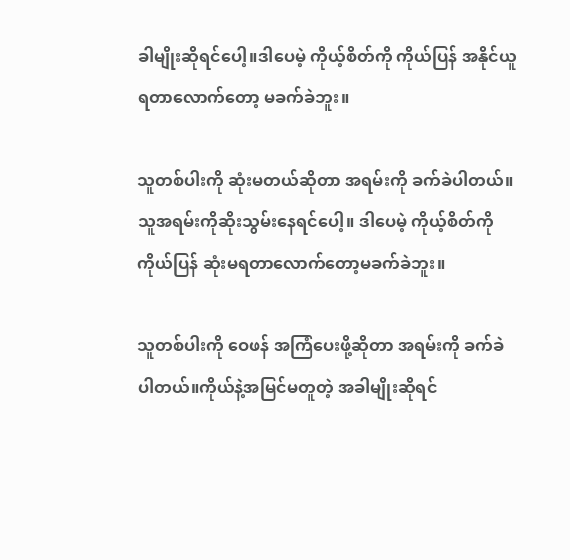ခါမျိုးဆိုရင်ပေါ့။ဒါပေမဲ့ ကိုယ့်စိတ်ကို ကိုယ်ပြန် အနိုင်ယူရတာလောက်တော့ မခက်ခဲဘူး။

သူတစ်ပါးကို ဆုံးမတယ်ဆိုတာ အရမ်းကို ခက်ခဲပါတယ်။ သူအရမ်းကိုဆိုးသွမ်းနေရင်ပေါ့။ ဒါပေမဲ့ ကိုယ့်စိတ်ကို ကိုယ်ပြန် ဆုံးမရတာလောက်တော့မခက်ခဲဘူး။

သူတစ်ပါးကို ဝေဖန် အကြံပေးဖို့ဆိုတာ အရမ်းကို ခက်ခဲပါတယ်။ကိုယ်နဲ့အမြင်မတူတဲ့ အခါမျိုးဆိုရင်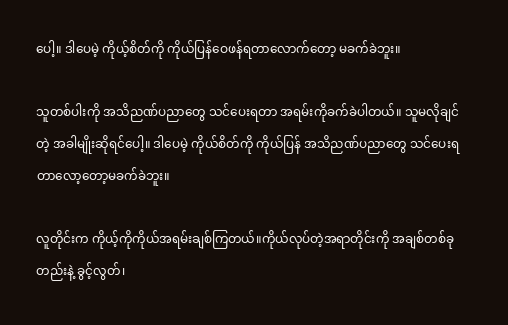ပေါ့။ ဒါပေမဲ့ ကိုယ့်စိတ်ကို ကိုယ်ပြန်ဝေဖန်ရတာလောက်တော့ မခက်ခဲဘူး။

သူတစ်ပါးကို အသိညဏ်ပညာတွေ သင်ပေးရတာ အရမ်းကိုခက်ခဲပါတယ်။ သူမလိုချင်တဲ့ အခါမျိုးဆိုရင်ပေါ့။ ဒါပေမဲ့ ကိုယ်စိတ်ကို ကိုယ်ပြန် အသိညဏ်ပညာတွေ သင်ပေးရတာလော့တော့မခက်ခဲဘူး။

လူတိုင်းက ကိုယ့်ကိုကိုယ်အရမ်းချစ်ကြတယ်။ကိုယ်လုပ်တဲ့အရာတိုင်းကို အချစ်တစ်ခုတည်းနဲ့ ခွင့်လွတ်၊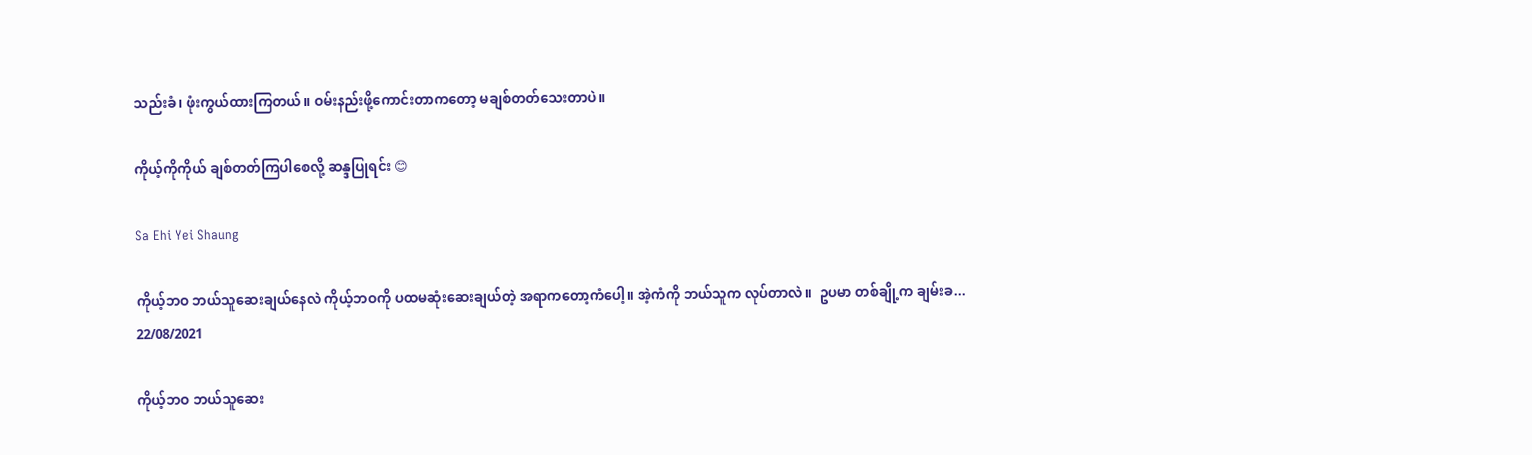သည်းခံ၊ ဖုံးကွယ်ထားကြတယ်။ ဝမ်းနည်းဖို့ကောင်းတာကတော့ မချစ်တတ်သေးတာပဲ။

ကိုယ့်ကိုကိုယ် ချစ်တတ်ကြပါစေလို့ ဆန္ဒပြုရင်း 😊

Sa Ehi Yei Shaung

ကိုယ့်ဘဝ ဘယ်သူဆေးချယ်နေလဲ ကိုယ့်ဘဝကို ပထမဆုံးဆေးချယ်တဲ့ အရာကတော့ကံပေါ့။ အဲ့ကံကို ဘယ်သူက လုပ်တာလဲ။  ဥပမာ တစ်ချို့က ချမ်းခ...
22/08/2021

ကိုယ့်ဘဝ ဘယ်သူဆေး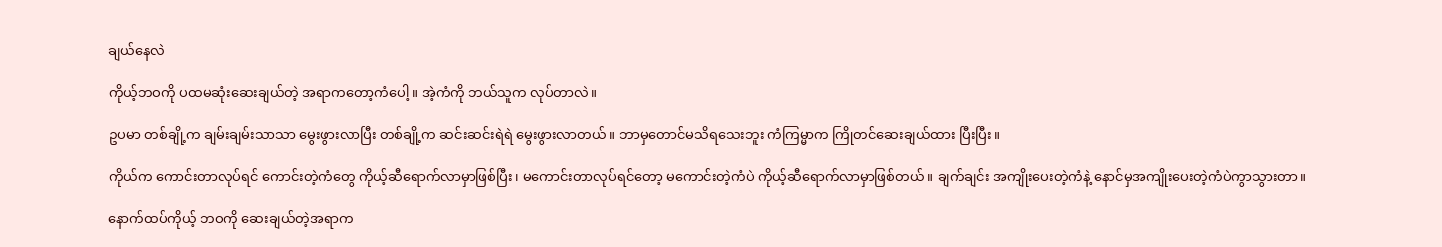ချယ်နေလဲ

ကိုယ့်ဘဝကို ပထမဆုံးဆေးချယ်တဲ့ အရာကတော့ကံပေါ့။ အဲ့ကံကို ဘယ်သူက လုပ်တာလဲ။

ဥပမာ တစ်ချို့က ချမ်းချမ်းသာသာ မွေးဖွားလာပြီး တစ်ချို့က ဆင်းဆင်းရဲရဲ မွေးဖွားလာတယ်။ ဘာမှတောင်မသိရသေးဘူး ကံကြမ္မာက ကြိုတင်ဆေးချယ်ထား ပြီးပြီး။

ကိုယ်က ကောင်းတာလုပ်ရင် ကောင်းတဲ့ကံတွေ ကိုယ့်ဆီရောက်လာမှာဖြစ်ပြီး၊ မကောင်းတာလုပ်ရင်‌တော့ မကောင်းတဲ့ကံပဲ ကိုယ့်ဆီရောက်လာမှာဖြစ်တယ်။ ချက်ချင်း အကျိုးပေးတဲ့ကံနဲ့ နောင်မှအကျိုးပေးတဲ့ကံပဲကွာသွားတာ။

နောက်ထပ်ကိုယ့် ဘဝကို ဆေးချယ်တဲ့အရာက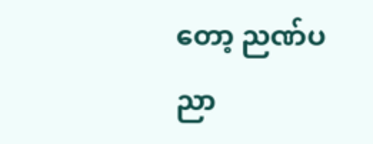တော့ ညဏ်ပညာ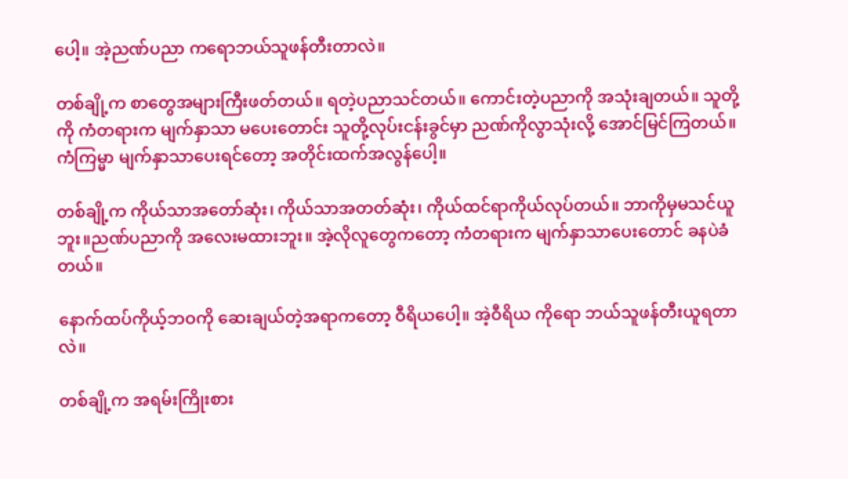ပေါ့။ အဲ့ညဏ်ပညာ ကရောဘယ်သူဖန်တီးတာလဲ။

တစ်ချို့က စာတွေအများကြီးဖတ်တယ်။ ရတဲ့ပညာသင်တယ်။ ကောင်းတဲ့ပညာကို အသုံးချတယ်။ သူတို့ကို ကံတရားက မျက်နှာသာ မပေးတောင်း သူတို့လုပ်းငန်းခွင်မှာ ညဏ်ကိုလွာသုံးလို့ အောင်မြင်ကြတယ်။ ကံကြမ္မာ မျက်နှာသာပေးရင်တော့ အတိုင်းထက်အလွန်ပေါ့။

တစ်ချို့က ကိုယ်သာအတော်ဆုံး၊ ကိုယ်သာအတတ်ဆုံး၊ ကိုယ်ထင်ရာကိုယ်လုပ်တယ်။ ဘာကိုမှမသင်ယူဘူး။ညဏ်ပညာကို အ‌လေးမထားဘူး။ အဲ့လိုလူတွေကတော့ ကံတရားက မျက်နှာသာပေးတောင် ခနပဲခံတယ်။

နောက်ထပ်ကိုယ့်ဘဝကို ဆေးချယ်တဲ့အရာကတော့ ဝီရိယပေါ့။ အဲ့ဝီရိယ ကိုရော ဘယ်သူဖန်တီးယူရတာလဲ။

တစ်ချို့က အရမ်းကြိုးစား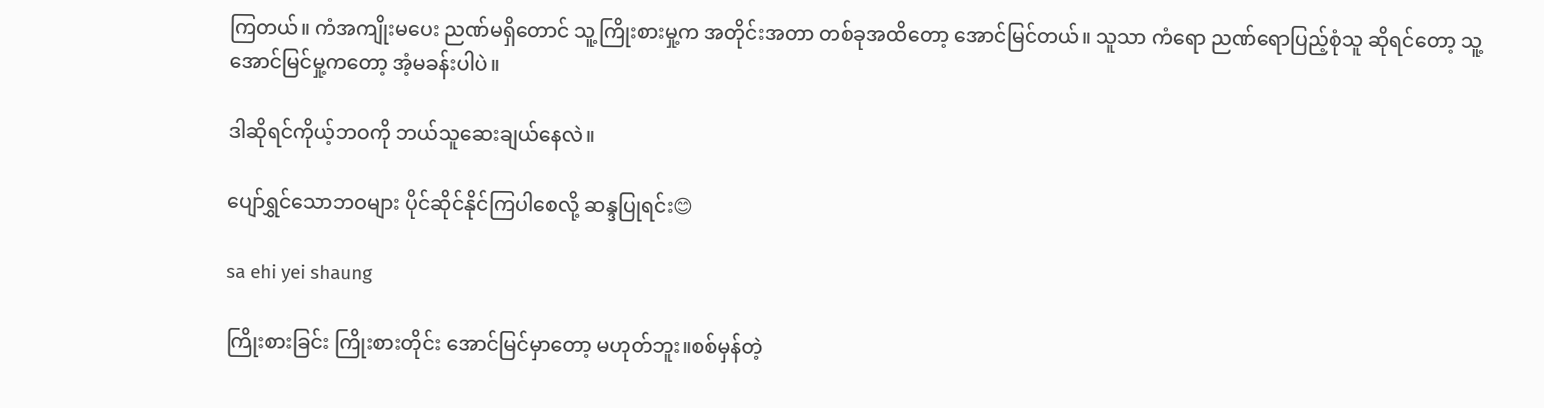ကြတယ်။ ကံအကျိုးမပေး ညဏ်မရှိတောင် သူ့ကြိုးစားမှု့က အတိုင်းအတာ တစ်ခုအထိတော့ အောင်မြင်တယ်။ သူသာ ကံရော ညဏ်ရောပြည့်စုံသူ ဆိုရင်တော့ သူ့အောင်မြင်မှု့ကတော့ အံ့မခန်းပါပဲ။

ဒါဆိုရင်ကိုယ့်ဘဝကို ဘယ်သူဆေးချယ်နေလဲ။

ပျော်ရွှင်သောဘဝများ ပိုင်ဆိုင်နိုင်ကြပါစေလို့ ဆန္ဒပြုရင်း😊

sa ehi yei shaung

ကြိုးစားခြင်း ကြိုးစားတိုင်း အောင်မြင်မှာတော့ မဟုတ်ဘူး။စစ်မှန်တဲ့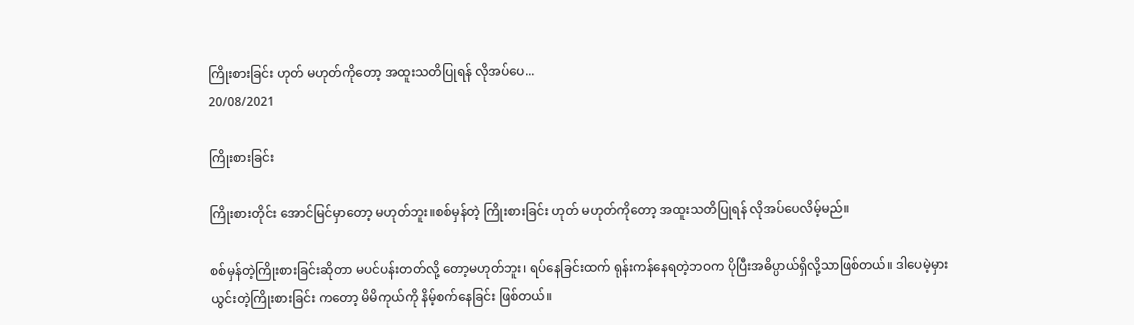ကြိုးစားခြင်း ဟုတ် မဟုတ်ကိုတော့ အထူးသတိပြုရန် လိုအပ်ပေ...
20/08/2021

ကြိုးစားခြင်း

ကြိုးစားတိုင်း အောင်မြင်မှာတော့ မဟုတ်ဘူး။စစ်မှန်တဲ့ ကြိုးစားခြင်း ဟုတ် မဟုတ်ကိုတော့ အထူးသတိပြုရန် လိုအပ်ပေလိမ့်မည်။

စစ်မှန်တဲ့ကြိုးစားခြင်းဆိုတာ မပင်ပန်းတတ်လို့ တော့မဟုတ်ဘူး၊ ရပ်နေခြင်းထက် ရုန်းကန်နေရတဲ့ဘဝက ပိုပြီးအဓိပ္ပာယ်ရှိလို့သာဖြစ်တယ်။ ဒါပေမဲ့မှားယွင်းတဲ့ကြိုးစားခြင်း ကတော့ မိမိကုယ်ကို နိမ့်စက်နေခြင်း ဖြစ်တယ်။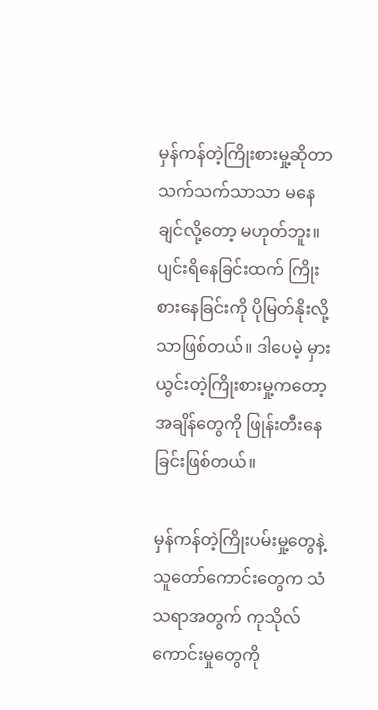မှန်ကန်တဲ့ကြိုးစားမှု့ဆိုတာ သက်သက်သာသာ မနေချင်လို့တော့ မဟုတ်ဘူး။ ပျင်းရိနေခြင်းထက် ကြိုးစားနေခြင်းကို ပိုမြတ်နိုးလို့သာဖြစ်တယ်။ ဒါပေမဲ့ မှားယွင်းတဲ့ကြိုးစားမှု့ကတော့ အချိန်တွေကို ဖြုန်းတီးနေခြင်းဖြစ်တယ်။

မှန်ကန်တဲ့ကြိုးပမ်းမှု့တွေနဲ့ သူတော်ကောင်းတွေက သံသရာအတွက် ကုသိုလ်ကောင်းမှုတွေကို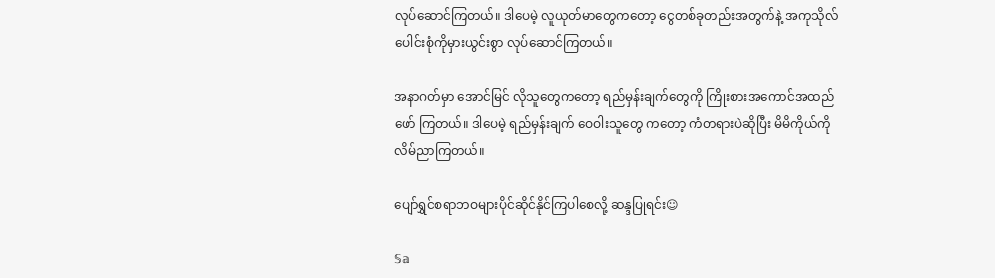လုပ်ဆောင်ကြတယ်။ ဒါပေမဲ့ လူယုတ်မာတွေကတော့ ငွေတစ်ခုတည်းအတွက်နဲ့ အကုသိုလ် ပေါင်းစုံကိုမှားယွင်းစွာ လုပ်ဆောင်ကြတယ်။

အနာဂတ်မှာ အောင်မြင် လိုသူတွေကတော့ ရည်မှန်းချက်တွေကို ကြိုးစားအကောင်အထည်ဖော် ကြတယ်။ ဒါပေမဲ့ ရည်မှန်းချက် ဝေဝါးသူတွေ ကတော့ ကံတရားပဲဆိုပြီး မိမိကိုယ်ကို လိမ်ညာကြတယ်။

ပျော်ရွှင်စရာဘဝများပိုင်ဆိုင်နိုင်ကြပါစေလို့ ဆန္ဒပြုရင်း☺

𝕊𝕒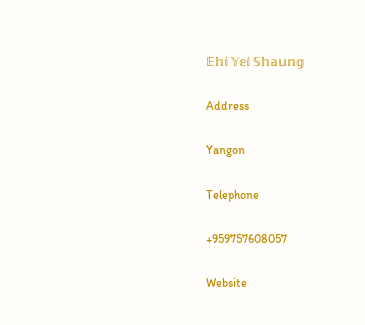𝔼𝕙𝕚 𝕐𝕖𝕚 𝕊𝕙𝕒𝕦𝕟𝕘

Address

Yangon

Telephone

+959757608057

Website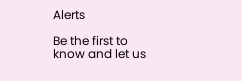Alerts

Be the first to know and let us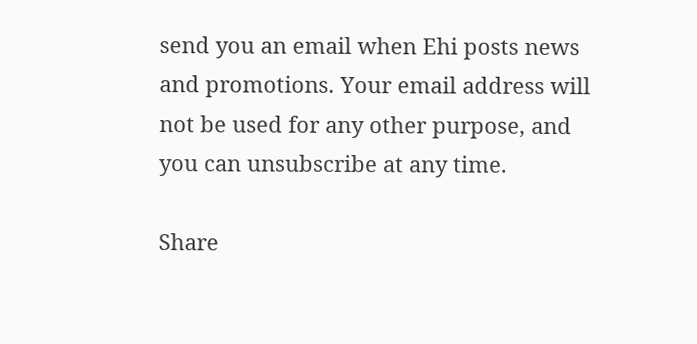send you an email when Ehi posts news and promotions. Your email address will not be used for any other purpose, and you can unsubscribe at any time.

Share